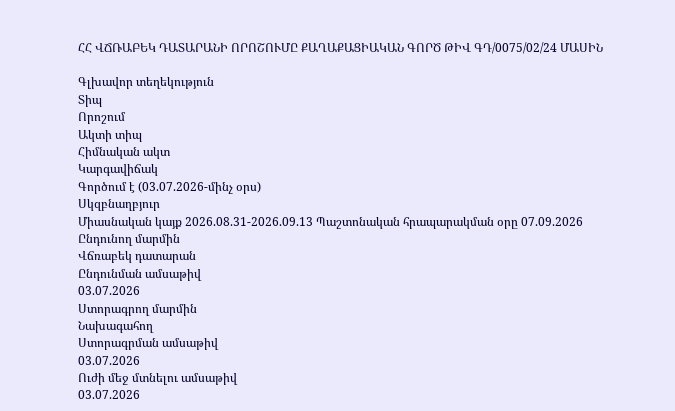ՀՀ ՎՃՌԱԲԵԿ ԴԱՏԱՐԱՆԻ ՈՐՈՇՈՒՄԸ ՔԱՂԱՔԱՑԻԱԿԱՆ ԳՈՐԾ ԹԻՎ ԳԴ/0075/02/24 ՄԱՍԻՆ

Գլխավոր տեղեկություն
Տիպ
Որոշում
Ակտի տիպ
Հիմնական ակտ
Կարգավիճակ
Գործում է (03.07.2026-մինչ օրս)
Սկզբնաղբյուր
Միասնական կայք 2026.08.31-2026.09.13 Պաշտոնական հրապարակման օրը 07.09.2026
Ընդունող մարմին
Վճռաբեկ դատարան
Ընդունման ամսաթիվ
03.07.2026
Ստորագրող մարմին
Նախագահող
Ստորագրման ամսաթիվ
03.07.2026
Ուժի մեջ մտնելու ամսաթիվ
03.07.2026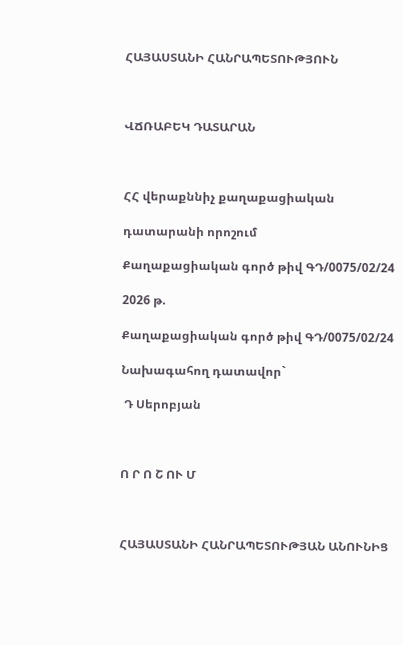ՀԱՅԱՍՏԱՆԻ ՀԱՆՐԱՊԵՏՈՒԹՅՈՒՆ



ՎՃՌԱԲԵԿ ԴԱՏԱՐԱՆ



ՀՀ վերաքննիչ քաղաքացիական

դատարանի որոշում

Քաղաքացիական գործ թիվ ԳԴ/0075/02/24

2026 թ.

Քաղաքացիական գործ թիվ ԳԴ/0075/02/24

Նախագահող դատավոր`

 Դ Սերոբյան



Ո Ր Ո Շ ՈՒ Մ



ՀԱՅԱՍՏԱՆԻ ՀԱՆՐԱՊԵՏՈՒԹՅԱՆ ԱՆՈՒՆԻՑ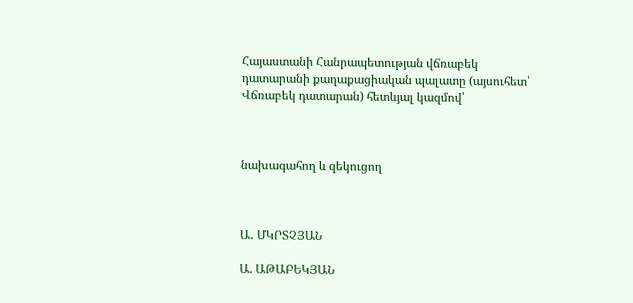Հայաստանի Հանրապետության վճռաբեկ դատարանի քաղաքացիական պալատը (այսուհետ՝ Վճռաբեկ դատարան) հետևյալ կազմով՝



նախագահող և զեկուցող



Ա․ ՄԿՐՏՉՅԱՆ

Ա. ԱԹԱԲԵԿՅԱՆ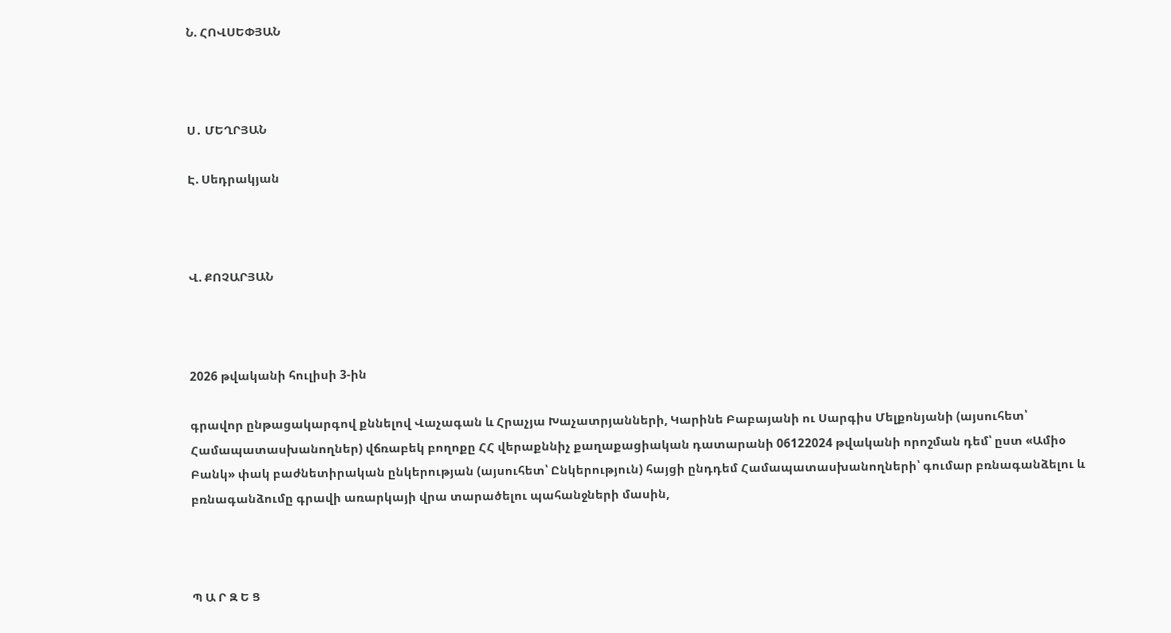Ն. ՀՈՎՍԵՓՅԱՆ



Ս․ ՄԵՂՐՅԱՆ

Է. Սեդրակյան



Վ. ՔՈՉԱՐՅԱՆ



2026 թվականի հուլիսի 3-ին

գրավոր ընթացակարգով քննելով Վաչագան և Հրաչյա Խաչատրյանների, Կարինե Բաբայանի ու Սարգիս Մելքոնյանի (այսուհետ՝ Համապատասխանողներ) վճռաբեկ բողոքը ՀՀ վերաքննիչ քաղաքացիական դատարանի 06122024 թվականի որոշման դեմ՝ ըստ «Ամիօ Բանկ» փակ բաժնետիրական ընկերության (այսուհետ՝ Ընկերություն) հայցի ընդդեմ Համապատասխանողների՝ գումար բռնագանձելու և բռնագանձումը գրավի առարկայի վրա տարածելու պահանջների մասին,



Պ Ա Ր Զ Ե Ց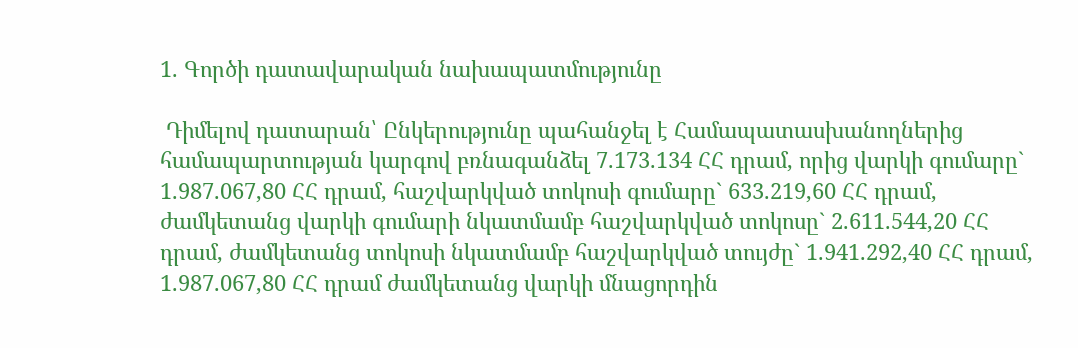1. Գործի դատավարական նախապատմությունը

 Դիմելով դատարան՝ Ընկերությունը պահանջել է Համապատասխանողներից համապարտության կարգով բռնագանձել 7.173.134 ՀՀ դրամ, որից վարկի գումարը` 1.987.067,80 ՀՀ դրամ, հաշվարկված տոկոսի գումարը` 633.219,60 ՀՀ դրամ, ժամկետանց վարկի գումարի նկատմամբ հաշվարկված տոկոսը` 2.611.544,20 ՀՀ դրամ, ժամկետանց տոկոսի նկատմամբ հաշվարկված տույժը` 1.941.292,40 ՀՀ դրամ, 1.987.067,80 ՀՀ դրամ ժամկետանց վարկի մնացորդին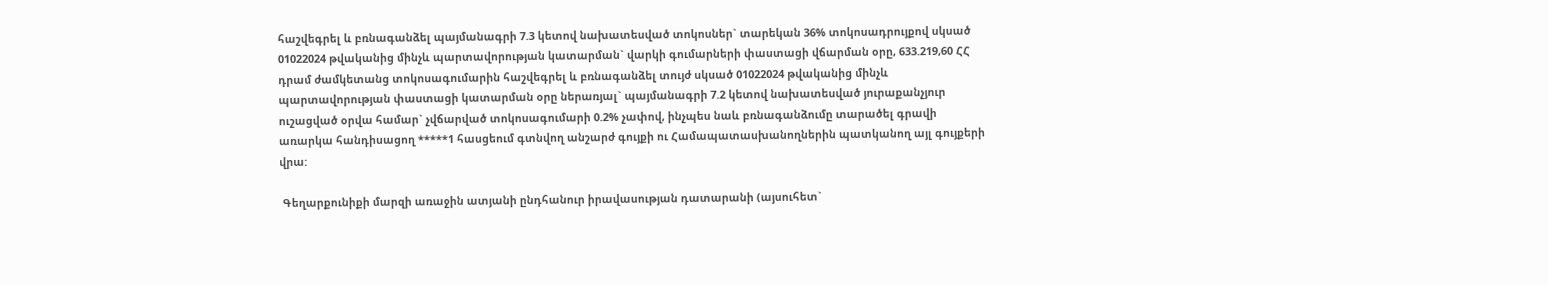հաշվեգրել և բռնագանձել պայմանագրի 7.3 կետով նախատեսված տոկոսներ` տարեկան 36% տոկոսադրույքով սկսած 01022024 թվականից մինչև պարտավորության կատարման` վարկի գումարների փաստացի վճարման օրը, 633.219,60 ՀՀ դրամ ժամկետանց տոկոսագումարին հաշվեգրել և բռնագանձել տույժ սկսած 01022024 թվականից մինչև պարտավորության փաստացի կատարման օրը ներառյալ` պայմանագրի 7.2 կետով նախատեսված յուրաքանչյուր ուշացված օրվա համար` չվճարված տոկոսագումարի 0.2% չափով, ինչպես նաև բռնագանձումը տարածել գրավի առարկա հանդիսացող *****1 հասցեում գտնվող անշարժ գույքի ու Համապատասխանողներին պատկանող այլ գույքերի վրա:

 Գեղարքունիքի մարզի առաջին ատյանի ընդհանուր իրավասության դատարանի (այսուհետ`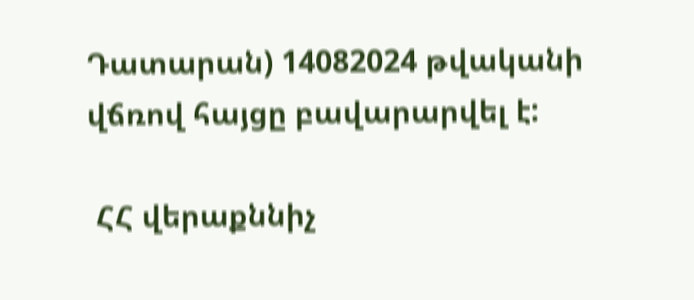Դատարան) 14082024 թվականի վճռով հայցը բավարարվել է:

 ՀՀ վերաքննիչ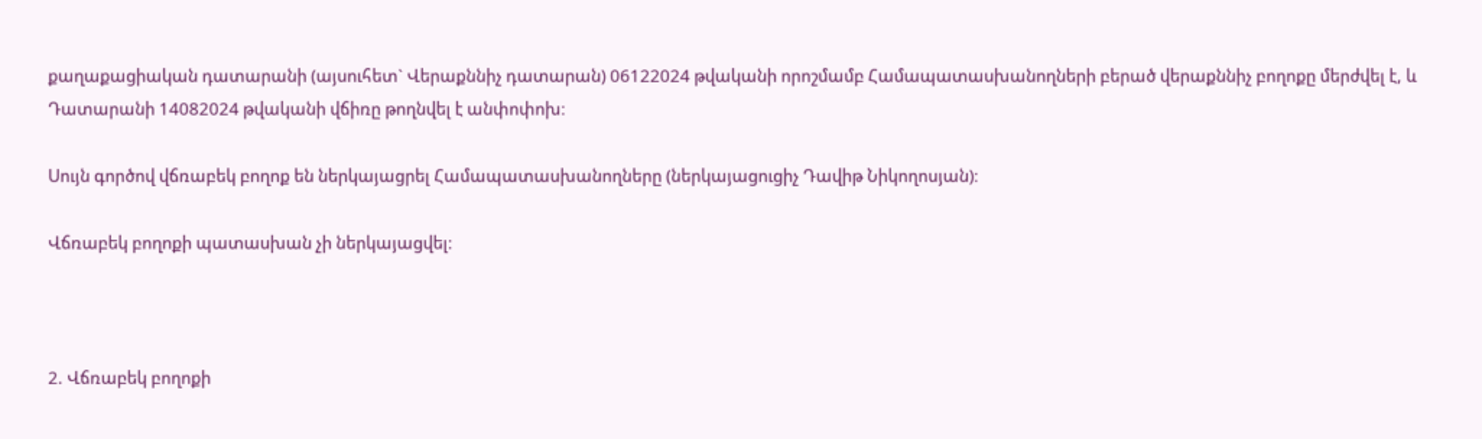քաղաքացիական դատարանի (այսուհետ` Վերաքննիչ դատարան) 06122024 թվականի որոշմամբ Համապատասխանողների բերած վերաքննիչ բողոքը մերժվել է, և Դատարանի 14082024 թվականի վճիռը թողնվել է անփոփոխ։

Սույն գործով վճռաբեկ բողոք են ներկայացրել Համապատասխանողները (ներկայացուցիչ Դավիթ Նիկողոսյան)։

Վճռաբեկ բողոքի պատասխան չի ներկայացվել։



2. Վճռաբեկ բողոքի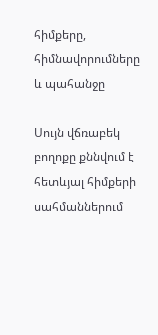հիմքերը, հիմնավորումները և պահանջը

Սույն վճռաբեկ բողոքը քննվում է հետևյալ հիմքերի սահմաններում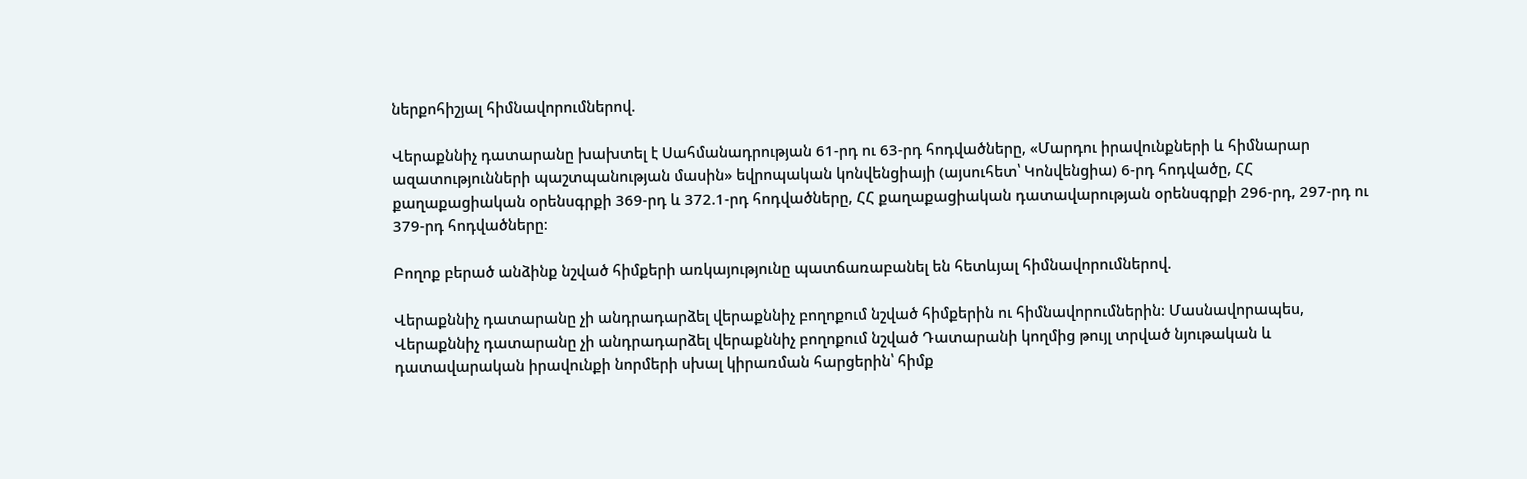ներքոհիշյալ հիմնավորումներով.

Վերաքննիչ դատարանը խախտել է Սահմանադրության 61-րդ ու 63-րդ հոդվածները, «Մարդու իրավունքների և հիմնարար ազատությունների պաշտպանության մասին» եվրոպական կոնվենցիայի (այսուհետ՝ Կոնվենցիա) 6-րդ հոդվածը, ՀՀ քաղաքացիական օրենսգրքի 369-րդ և 372.1-րդ հոդվածները, ՀՀ քաղաքացիական դատավարության օրենսգրքի 296-րդ, 297-րդ ու 379-րդ հոդվածները։

Բողոք բերած անձինք նշված հիմքերի առկայությունը պատճառաբանել են հետևյալ հիմնավորումներով.

Վերաքննիչ դատարանը չի անդրադարձել վերաքննիչ բողոքում նշված հիմքերին ու հիմնավորումներին։ Մասնավորապես, Վերաքննիչ դատարանը չի անդրադարձել վերաքննիչ բողոքում նշված Դատարանի կողմից թույլ տրված նյութական և դատավարական իրավունքի նորմերի սխալ կիրառման հարցերին՝ հիմք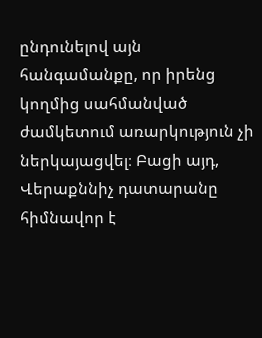ընդունելով այն հանգամանքը, որ իրենց կողմից սահմանված ժամկետում առարկություն չի ներկայացվել։ Բացի այդ, Վերաքննիչ դատարանը հիմնավոր է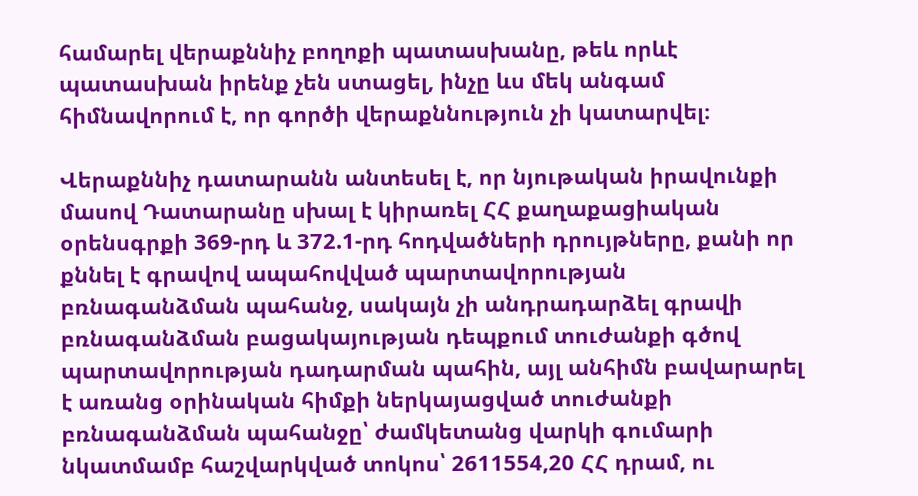համարել վերաքննիչ բողոքի պատասխանը, թեև որևէ պատասխան իրենք չեն ստացել, ինչը ևս մեկ անգամ հիմնավորում է, որ գործի վերաքննություն չի կատարվել։

Վերաքննիչ դատարանն անտեսել է, որ նյութական իրավունքի մասով Դատարանը սխալ է կիրառել ՀՀ քաղաքացիական օրենսգրքի 369-րդ և 372.1-րդ հոդվածների դրույթները, քանի որ քննել է գրավով ապահովված պարտավորության բռնագանձման պահանջ, սակայն չի անդրադարձել գրավի բռնագանձման բացակայության դեպքում տուժանքի գծով պարտավորության դադարման պահին, այլ անհիմն բավարարել է առանց օրինական հիմքի ներկայացված տուժանքի բռնագանձման պահանջը՝ ժամկետանց վարկի գումարի նկատմամբ հաշվարկված տոկոս՝ 2611554,20 ՀՀ դրամ, ու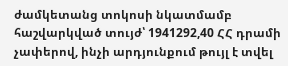ժամկետանց տոկոսի նկատմամբ հաշվարկված տույժ՝ 1941292,40 ՀՀ դրամի չափերով, ինչի արդյունքում թույլ է տվել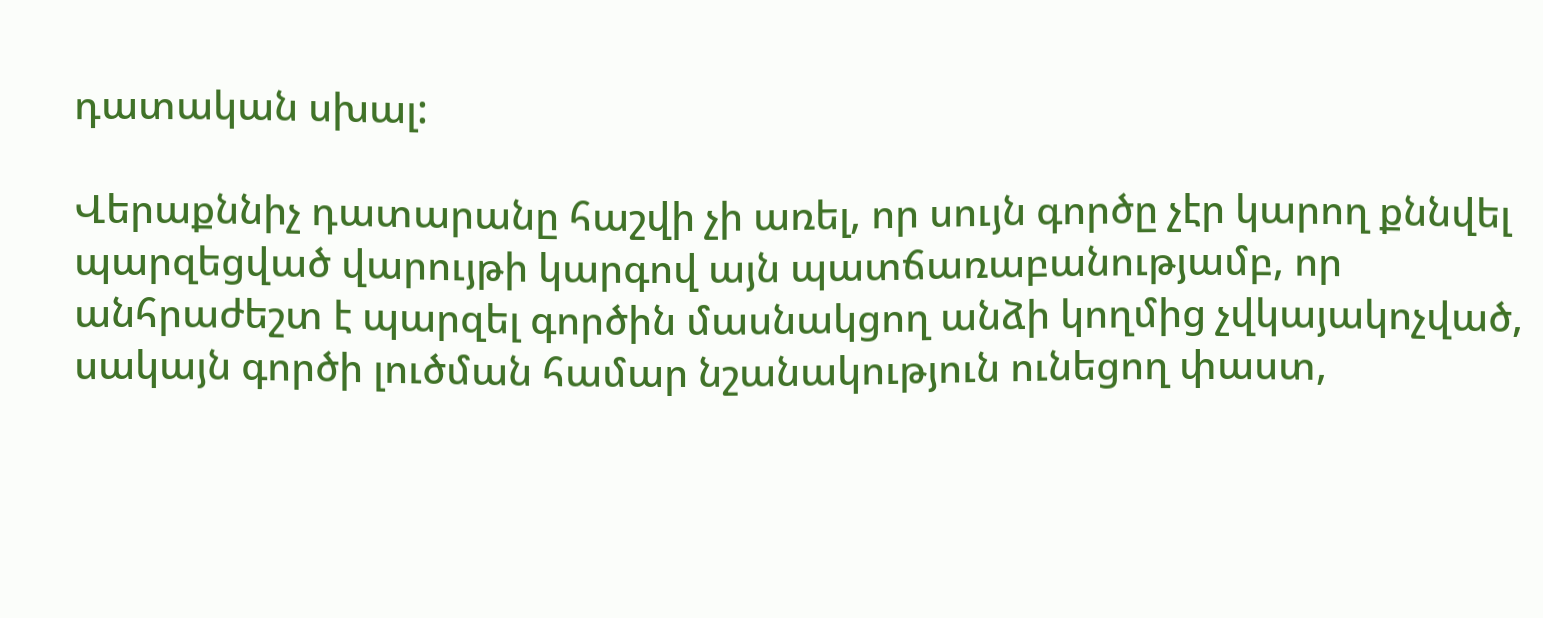դատական սխալ:

Վերաքննիչ դատարանը հաշվի չի առել, որ սույն գործը չէր կարող քննվել պարզեցված վարույթի կարգով այն պատճառաբանությամբ, որ անհրաժեշտ է պարզել գործին մասնակցող անձի կողմից չվկայակոչված, սակայն գործի լուծման համար նշանակություն ունեցող փաստ,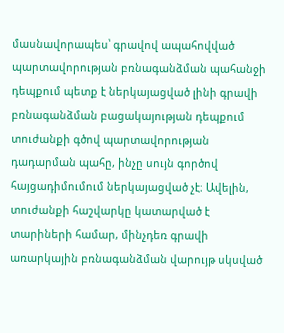մասնավորապես՝ գրավով ապահովված պարտավորության բռնագանձման պահանջի դեպքում պետք է ներկայացված լինի գրավի բռնագանձման բացակայության դեպքում տուժանքի գծով պարտավորության դադարման պահը, ինչը սույն գործով հայցադիմումում ներկայացված չէ։ Ավելին, տուժանքի հաշվարկը կատարված է տարիների համար, մինչդեռ գրավի առարկային բռնագանձման վարույթ սկսված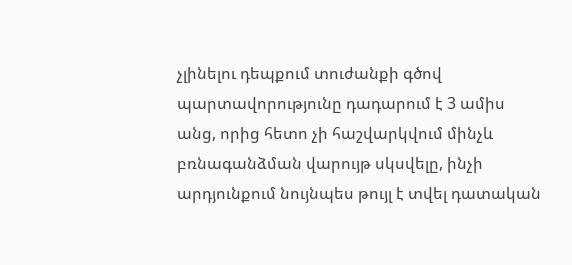չլինելու դեպքում տուժանքի գծով պարտավորությունը դադարում է 3 ամիս անց, որից հետո չի հաշվարկվում մինչև բռնագանձման վարույթ սկսվելը, ինչի արդյունքում նույնպես թույլ է տվել դատական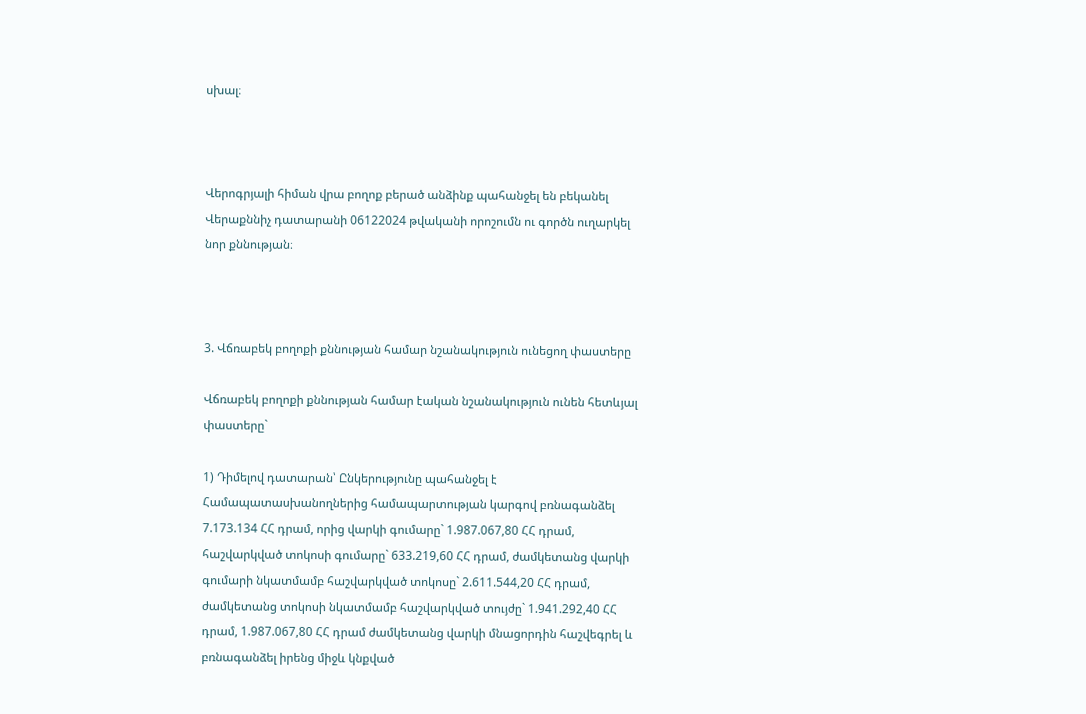սխալ։



Վերոգրյալի հիման վրա բողոք բերած անձինք պահանջել են բեկանել Վերաքննիչ դատարանի 06122024 թվականի որոշումն ու գործն ուղարկել նոր քննության։



3. Վճռաբեկ բողոքի քննության համար նշանակություն ունեցող փաստերը

Վճռաբեկ բողոքի քննության համար էական նշանակություն ունեն հետևյալ փաստերը`

1) Դիմելով դատարան՝ Ընկերությունը պահանջել է Համապատասխանողներից համապարտության կարգով բռնագանձել 7.173.134 ՀՀ դրամ, որից վարկի գումարը` 1.987.067,80 ՀՀ դրամ, հաշվարկված տոկոսի գումարը` 633.219,60 ՀՀ դրամ, ժամկետանց վարկի գումարի նկատմամբ հաշվարկված տոկոսը` 2.611.544,20 ՀՀ դրամ, ժամկետանց տոկոսի նկատմամբ հաշվարկված տույժը` 1.941.292,40 ՀՀ դրամ, 1.987.067,80 ՀՀ դրամ ժամկետանց վարկի մնացորդին հաշվեգրել և բռնագանձել իրենց միջև կնքված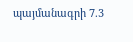պայմանագրի 7.3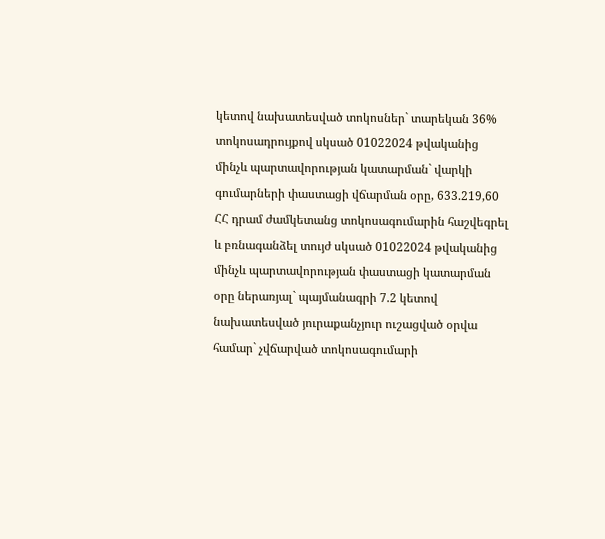կետով նախատեսված տոկոսներ` տարեկան 36% տոկոսադրույքով սկսած 01022024 թվականից մինչև պարտավորության կատարման` վարկի գումարների փաստացի վճարման օրը, 633.219,60 ՀՀ դրամ ժամկետանց տոկոսագումարին հաշվեգրել և բռնագանձել տույժ սկսած 01022024 թվականից մինչև պարտավորության փաստացի կատարման օրը ներառյալ` պայմանագրի 7.2 կետով նախատեսված յուրաքանչյուր ուշացված օրվա համար` չվճարված տոկոսագումարի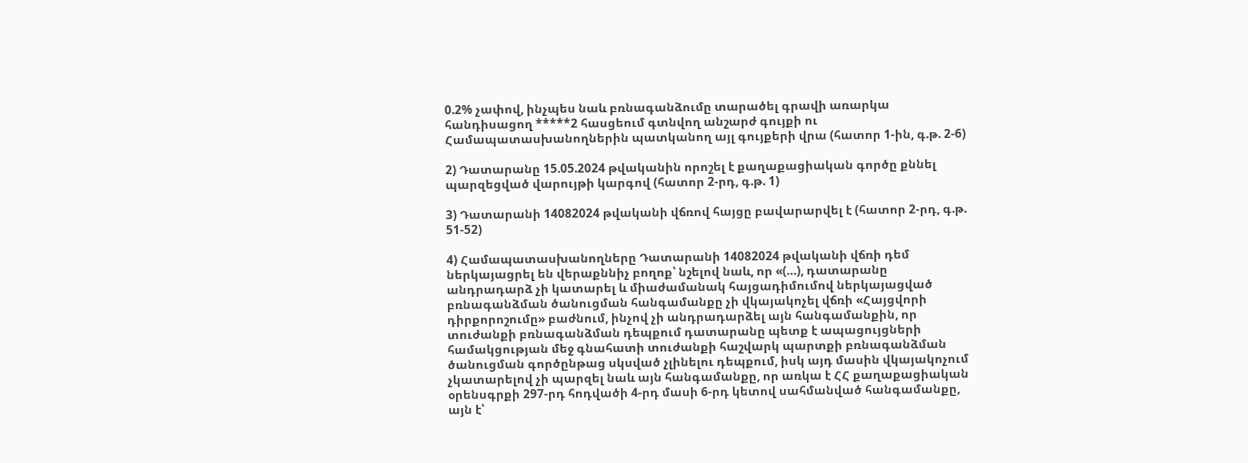0.2% չափով, ինչպես նաև բռնագանձումը տարածել գրավի առարկա հանդիսացող *****2 հասցեում գտնվող անշարժ գույքի ու Համապատասխանողներին պատկանող այլ գույքերի վրա (հատոր 1-ին, գ.թ. 2-6)

2) Դատարանը 15.05.2024 թվականին որոշել է քաղաքացիական գործը քննել պարզեցված վարույթի կարգով (հատոր 2-րդ, գ.թ. 1)

3) Դատարանի 14082024 թվականի վճռով հայցը բավարարվել է (հատոր 2-րդ, գ.թ. 51-52)

4) Համապատասխանողները Դատարանի 14082024 թվականի վճռի դեմ ներկայացրել են վերաքննիչ բողոք՝ նշելով նաև, որ «(…), դատարանը անդրադարձ չի կատարել և միաժամանակ հայցադիմումով ներկայացված բռնագանձման ծանուցման հանգամանքը չի վկայակոչել վճռի «Հայցվորի դիրքորոշումը» բաժնում, ինչով չի անդրադարձել այն հանգամանքին, որ տուժանքի բռնագանձման դեպքում դատարանը պետք է ապացույցների համակցության մեջ գնահատի տուժանքի հաշվարկ պարտքի բռնագանձման ծանուցման գործընթաց սկսված չլինելու դեպքում, իսկ այդ մասին վկայակոչում չկատարելով չի պարզել նաև այն հանգամանքը, որ առկա է ՀՀ քաղաքացիական օրենսգրքի 297-րդ հոդվածի 4-րդ մասի 6-րդ կետով սահմանված հանգամանքը, այն է՝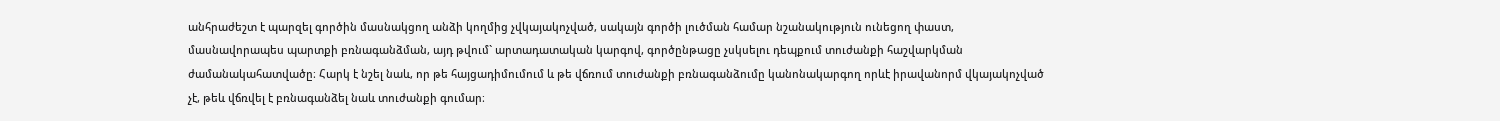անհրաժեշտ է պարզել գործին մասնակցող անձի կողմից չվկայակոչված, սակայն գործի լուծման համար նշանակություն ունեցող փաստ, մասնավորապես պարտքի բռնագանձման, այդ թվում` արտադատական կարգով, գործընթացը չսկսելու դեպքում տուժանքի հաշվարկման ժամանակահատվածը։ Հարկ է նշել նաև, որ թե հայցադիմումում և թե վճռում տուժանքի բռնագանձումը կանոնակարգող որևէ իրավանորմ վկայակոչված չէ, թեև վճռվել է բռնագանձել նաև տուժանքի գումար։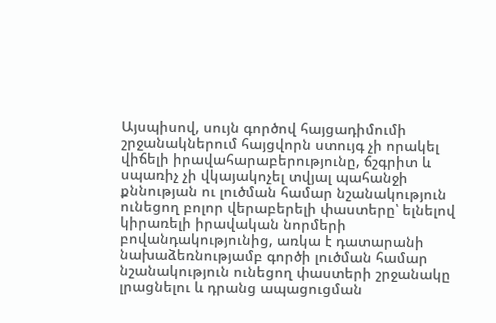Այսպիսով, սույն գործով հայցադիմումի շրջանակներում հայցվորն ստույգ չի որակել վիճելի իրավահարաբերությունը, ճշգրիտ և սպառիչ չի վկայակոչել տվյալ պահանջի քննության ու լուծման համար նշանակություն ունեցող բոլոր վերաբերելի փաստերը՝ ելնելով կիրառելի իրավական նորմերի բովանդակությունից, առկա է դատարանի նախաձեռնությամբ գործի լուծման համար նշանակություն ունեցող փաստերի շրջանակը լրացնելու և դրանց ապացուցման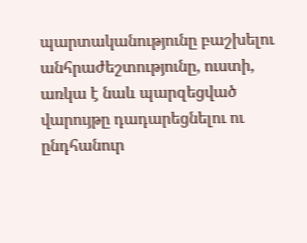պարտականությունը բաշխելու անհրաժեշտությունը, ուստի, առկա է նաև պարզեցված վարույթը դադարեցնելու ու ընդհանուր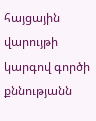հայցային վարույթի կարգով գործի քննությանն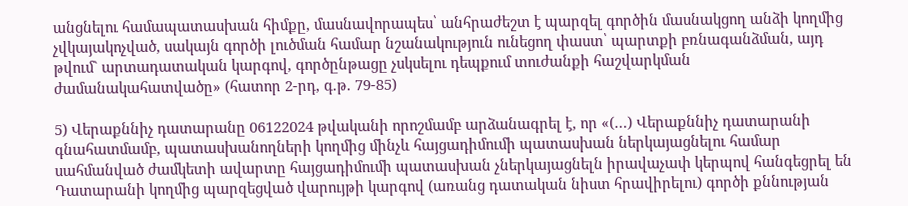անցնելու համապատասխան հիմքը, մասնավորապես՝ անհրաժեշտ է պարզել գործին մասնակցող անձի կողմից չվկայակոչված, սակայն գործի լուծման համար նշանակություն ունեցող փաստ՝ պարտքի բռնագանձման, այդ թվում` արտադատական կարգով, գործընթացը չսկսելու դեպքում տուժանքի հաշվարկման ժամանակահատվածը» (հատոր 2-րդ, գ.թ. 79-85)

5) Վերաքննիչ դատարանը 06122024 թվականի որոշմամբ արձանագրել է, որ «(…) Վերաքննիչ դատարանի գնահատմամբ, պատասխանողների կողմից մինչև հայցադիմումի պատասխան ներկայացնելու համար սահմանված ժամկետի ավարտը հայցադիմումի պատասխան չներկայացնելն իրավաչափ կերպով հանգեցրել են Դատարանի կողմից պարզեցված վարույթի կարգով (առանց դատական նիստ հրավիրելու) գործի քննության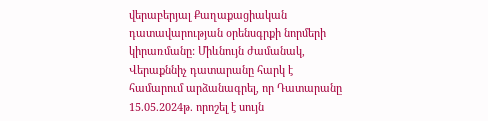վերաբերյալ Քաղաքացիական դատավարության օրենսգրքի նորմերի կիրառմանը: Միևնույն ժամանակ, Վերաքննիչ դատարանը հարկ է համարում արձանագրել, որ Դատարանը 15.05.2024թ. որոշել է սույն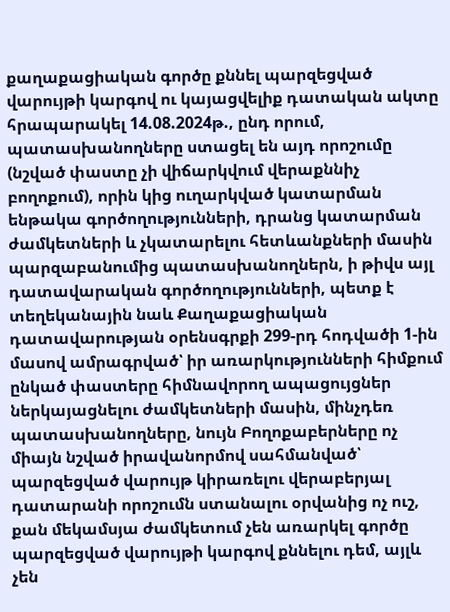քաղաքացիական գործը քննել պարզեցված վարույթի կարգով ու կայացվելիք դատական ակտը հրապարակել 14.08.2024թ., ընդ որում, պատասխանողները ստացել են այդ որոշումը (նշված փաստը չի վիճարկվում վերաքննիչ բողոքում), որին կից ուղարկված կատարման ենթակա գործողությունների, դրանց կատարման ժամկետների և չկատարելու հետևանքների մասին պարզաբանումից պատասխանողներն, ի թիվս այլ դատավարական գործողությունների, պետք է տեղեկանային նաև Քաղաքացիական դատավարության օրենսգրքի 299-րդ հոդվածի 1-ին մասով ամրագրված՝ իր առարկությունների հիմքում ընկած փաստերը հիմնավորող ապացույցներ ներկայացնելու ժամկետների մասին, մինչդեռ պատասխանողները, նույն Բողոքաբերները ոչ միայն նշված իրավանորմով սահմանված՝ պարզեցված վարույթ կիրառելու վերաբերյալ դատարանի որոշումն ստանալու օրվանից ոչ ուշ, քան մեկամսյա ժամկետում չեն առարկել գործը պարզեցված վարույթի կարգով քննելու դեմ, այլև չեն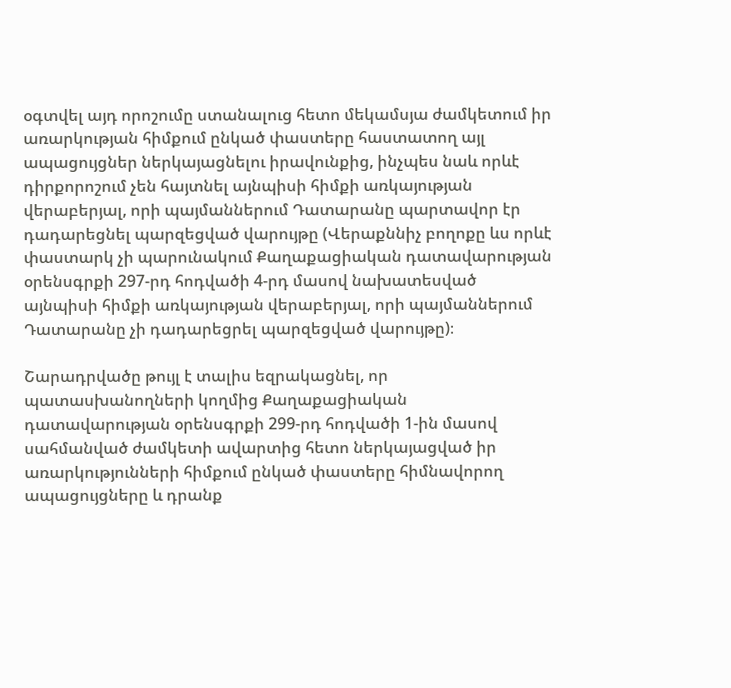օգտվել այդ որոշումը ստանալուց հետո մեկամսյա ժամկետում իր առարկության հիմքում ընկած փաստերը հաստատող այլ ապացույցներ ներկայացնելու իրավունքից, ինչպես նաև որևէ դիրքորոշում չեն հայտնել այնպիսի հիմքի առկայության վերաբերյալ, որի պայմաններում Դատարանը պարտավոր էր դադարեցնել պարզեցված վարույթը (Վերաքննիչ բողոքը ևս որևէ փաստարկ չի պարունակում Քաղաքացիական դատավարության օրենսգրքի 297-րդ հոդվածի 4-րդ մասով նախատեսված այնպիսի հիմքի առկայության վերաբերյալ, որի պայմաններում Դատարանը չի դադարեցրել պարզեցված վարույթը)։

Շարադրվածը թույլ է տալիս եզրակացնել, որ պատասխանողների կողմից Քաղաքացիական դատավարության օրենսգրքի 299-րդ հոդվածի 1-ին մասով սահմանված ժամկետի ավարտից հետո ներկայացված իր առարկությունների հիմքում ընկած փաստերը հիմնավորող ապացույցները և դրանք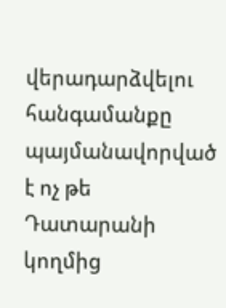վերադարձվելու հանգամանքը պայմանավորված է ոչ թե Դատարանի կողմից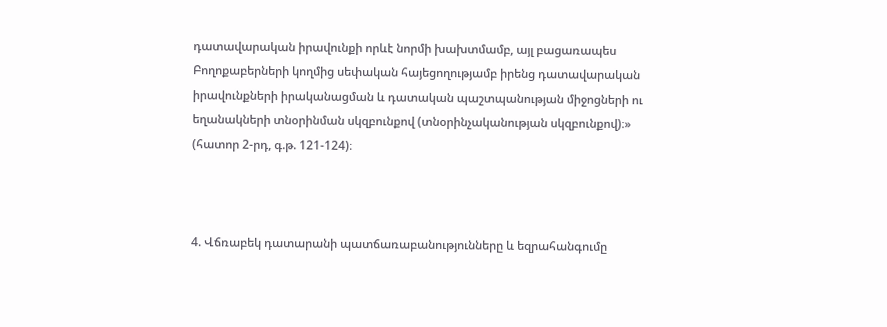դատավարական իրավունքի որևէ նորմի խախտմամբ, այլ բացառապես Բողոքաբերների կողմից սեփական հայեցողությամբ իրենց դատավարական իրավունքների իրականացման և դատական պաշտպանության միջոցների ու եղանակների տնօրինման սկզբունքով (տնօրինչականության սկզբունքով)։» (հատոր 2-րդ, գ.թ. 121-124)։



4. Վճռաբեկ դատարանի պատճառաբանությունները և եզրահանգումը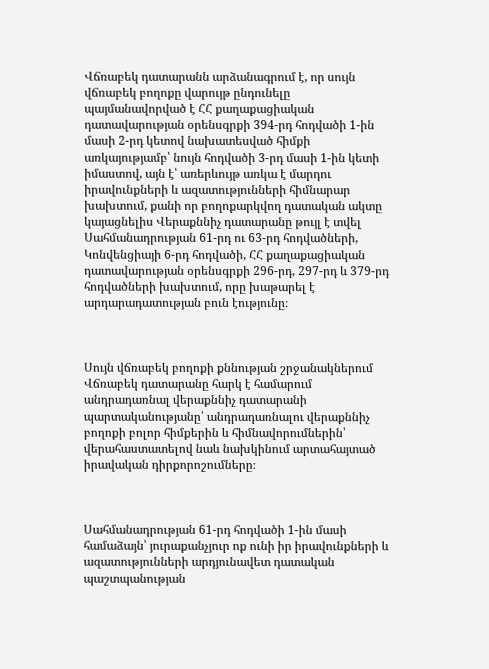Վճռաբեկ դատարանն արձանագրում է, որ սույն վճռաբեկ բողոքը վարույթ ընդունելը պայմանավորված է ՀՀ քաղաքացիական դատավարության օրենսգրքի 394-րդ հոդվածի 1-ին մասի 2-րդ կետով նախատեսված հիմքի առկայությամբ՝ նույն հոդվածի 3-րդ մասի 1-ին կետի իմաստով, այն է՝ առերևույթ առկա է մարդու իրավունքների և ազատությունների հիմնարար խախտում, քանի որ բողոքարկվող դատական ակտը կայացնելիս Վերաքննիչ դատարանը թույլ է տվել Սահմանադրության 61-րդ ու 63-րդ հոդվածների, Կոնվենցիայի 6-րդ հոդվածի, ՀՀ քաղաքացիական դատավարության օրենսգրքի 296-րդ, 297-րդ և 379-րդ հոդվածների խախտում, որը խաթարել է արդարադատության բուն էությունը։



Սույն վճռաբեկ բողոքի քննության շրջանակներում Վճռաբեկ դատարանը հարկ է համարում անդրադառնալ վերաքննիչ դատարանի պարտականությանը՝ անդրադառնալու վերաքննիչ բողոքի բոլոր հիմքերին և հիմնավորումներին՝ վերահաստատելով նաև նախկինում արտահայտած իրավական դիրքորոշումները։



Սահմանադրության 61-րդ հոդվածի 1-ին մասի համաձայն՝ յուրաքանչյուր ոք ունի իր իրավունքների և ազատությունների արդյունավետ դատական պաշտպանության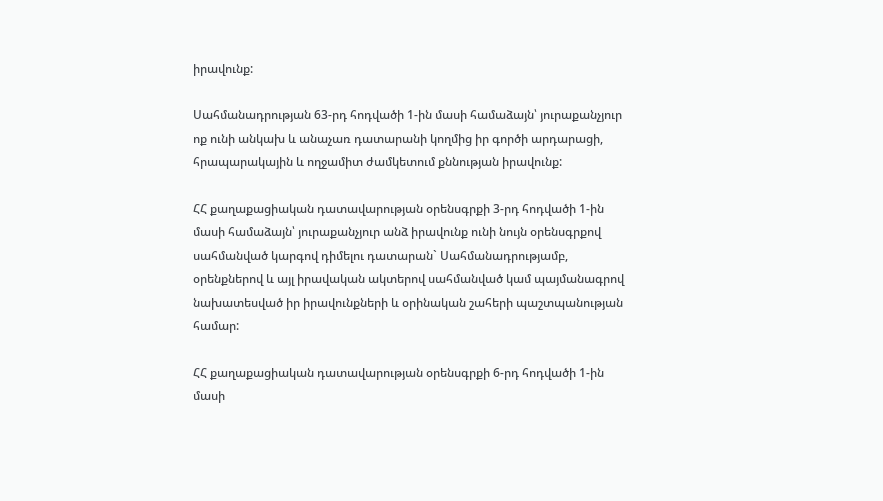իրավունք:

Սահմանադրության 63-րդ հոդվածի 1-ին մասի համաձայն՝ յուրաքանչյուր ոք ունի անկախ և անաչառ դատարանի կողմից իր գործի արդարացի, հրապարակային և ողջամիտ ժամկետում քննության իրավունք:

ՀՀ քաղաքացիական դատավարության օրենսգրքի 3-րդ հոդվածի 1-ին մասի համաձայն՝ յուրաքանչյուր անձ իրավունք ունի նույն օրենսգրքով սահմանված կարգով դիմելու դատարան` Սահմանադրությամբ, օրենքներով և այլ իրավական ակտերով սահմանված կամ պայմանագրով նախատեսված իր իրավունքների և օրինական շահերի պաշտպանության համար:

ՀՀ քաղաքացիական դատավարության օրենսգրքի 6-րդ հոդվածի 1-ին մասի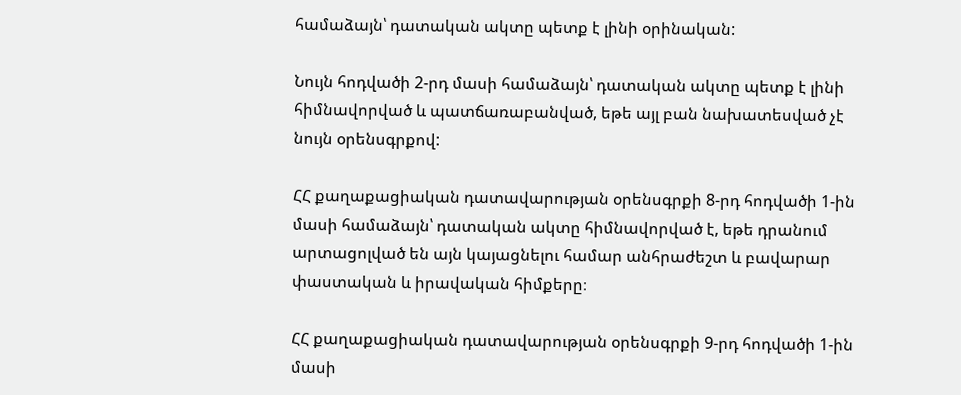համաձայն՝ դատական ակտը պետք է լինի օրինական:

Նույն հոդվածի 2-րդ մասի համաձայն՝ դատական ակտը պետք է լինի հիմնավորված և պատճառաբանված, եթե այլ բան նախատեսված չէ նույն օրենսգրքով:

ՀՀ քաղաքացիական դատավարության օրենսգրքի 8-րդ հոդվածի 1-ին մասի համաձայն՝ դատական ակտը հիմնավորված է, եթե դրանում արտացոլված են այն կայացնելու համար անհրաժեշտ և բավարար փաստական և իրավական հիմքերը։

ՀՀ քաղաքացիական դատավարության օրենսգրքի 9-րդ հոդվածի 1-ին մասի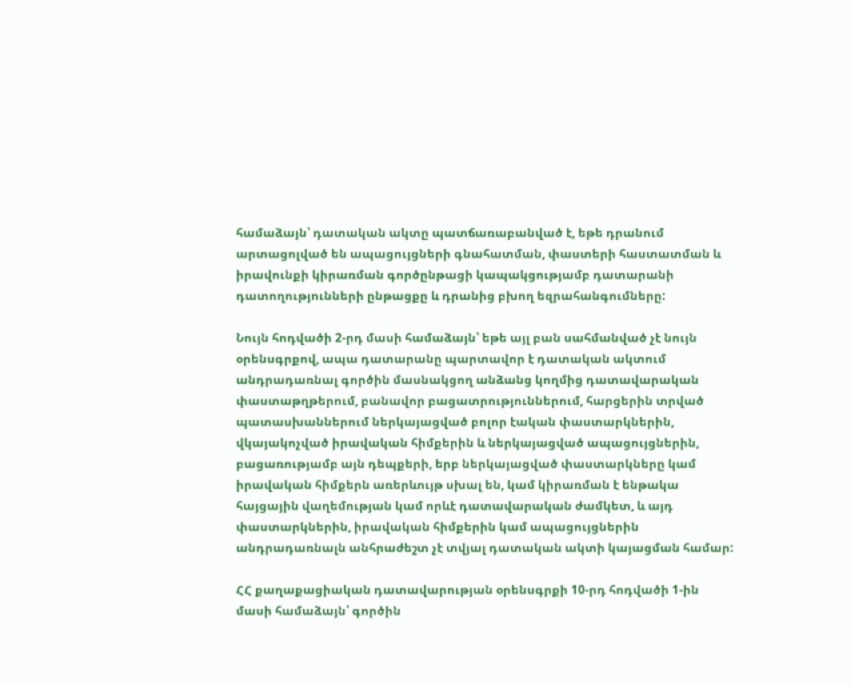համաձայն՝ դատական ակտը պատճառաբանված է, եթե դրանում արտացոլված են ապացույցների գնահատման, փաստերի հաստատման և իրավունքի կիրառման գործընթացի կապակցությամբ դատարանի դատողությունների ընթացքը և դրանից բխող եզրահանգումները:

Նույն հոդվածի 2-րդ մասի համաձայն՝ եթե այլ բան սահմանված չէ նույն օրենսգրքով, ապա դատարանը պարտավոր է դատական ակտում անդրադառնալ գործին մասնակցող անձանց կողմից դատավարական փաստաթղթերում, բանավոր բացատրություններում, հարցերին տրված պատասխաններում ներկայացված բոլոր էական փաստարկներին, վկայակոչված իրավական հիմքերին և ներկայացված ապացույցներին, բացառությամբ այն դեպքերի, երբ ներկայացված փաստարկները կամ իրավական հիմքերն առերևույթ սխալ են, կամ կիրառման է ենթակա հայցային վաղեմության կամ որևէ դատավարական ժամկետ, և այդ փաստարկներին, իրավական հիմքերին կամ ապացույցներին անդրադառնալն անհրաժեշտ չէ տվյալ դատական ակտի կայացման համար:

ՀՀ քաղաքացիական դատավարության օրենսգրքի 10-րդ հոդվածի 1-ին մասի համաձայն՝ գործին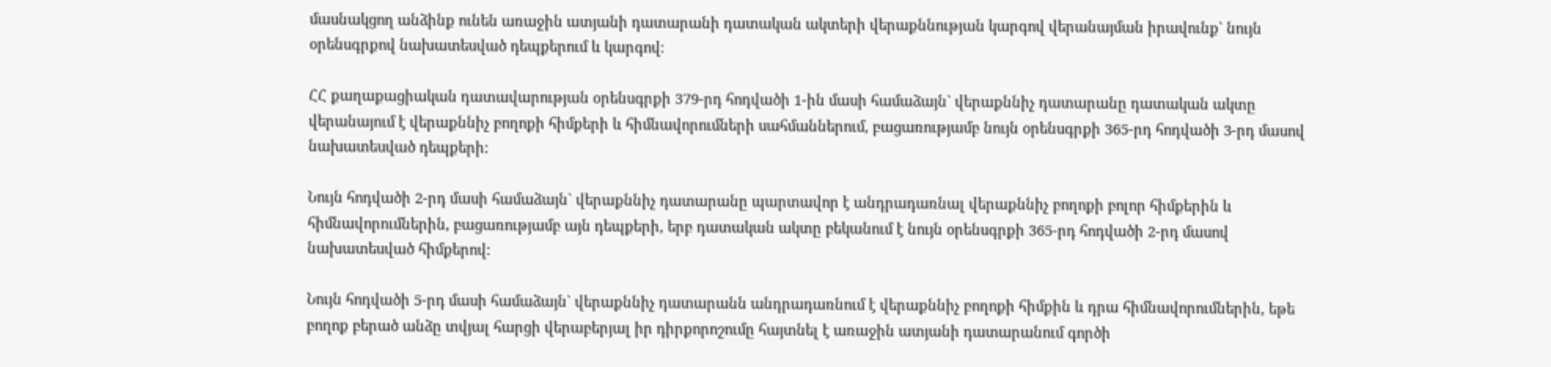մասնակցող անձինք ունեն առաջին ատյանի դատարանի դատական ակտերի վերաքննության կարգով վերանայման իրավունք` նույն օրենսգրքով նախատեսված դեպքերում և կարգով։

ՀՀ քաղաքացիական դատավարության օրենսգրքի 379-րդ հոդվածի 1-ին մասի համաձայն` վերաքննիչ դատարանը դատական ակտը վերանայում է վերաքննիչ բողոքի հիմքերի և հիմնավորումների սահմաններում, բացառությամբ նույն օրենսգրքի 365-րդ հոդվածի 3-րդ մասով նախատեսված դեպքերի:

Նույն հոդվածի 2-րդ մասի համաձայն` վերաքննիչ դատարանը պարտավոր է անդրադառնալ վերաքննիչ բողոքի բոլոր հիմքերին և հիմնավորումներին, բացառությամբ այն դեպքերի, երբ դատական ակտը բեկանում է նույն օրենսգրքի 365-րդ հոդվածի 2-րդ մասով նախատեսված հիմքերով:

Նույն հոդվածի 5-րդ մասի համաձայն` վերաքննիչ դատարանն անդրադառնում է վերաքննիչ բողոքի հիմքին և դրա հիմնավորումներին, եթե բողոք բերած անձը տվյալ հարցի վերաբերյալ իր դիրքորոշումը հայտնել է առաջին ատյանի դատարանում գործի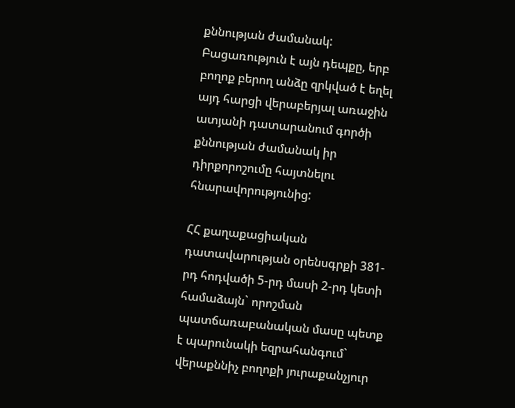քննության ժամանակ: Բացառություն է այն դեպքը, երբ բողոք բերող անձը զրկված է եղել այդ հարցի վերաբերյալ առաջին ատյանի դատարանում գործի քննության ժամանակ իր դիրքորոշումը հայտնելու հնարավորությունից:

ՀՀ քաղաքացիական դատավարության օրենսգրքի 381-րդ հոդվածի 5-րդ մասի 2-րդ կետի համաձայն` որոշման պատճառաբանական մասը պետք է պարունակի եզրահանգում` վերաքննիչ բողոքի յուրաքանչյուր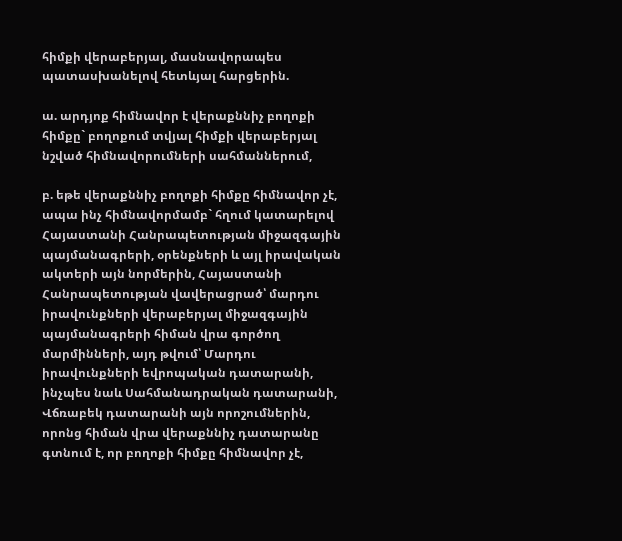հիմքի վերաբերյալ, մասնավորապես պատասխանելով հետևյալ հարցերին.

ա. արդյոք հիմնավոր է վերաքննիչ բողոքի հիմքը` բողոքում տվյալ հիմքի վերաբերյալ նշված հիմնավորումների սահմաններում,

բ. եթե վերաքննիչ բողոքի հիմքը հիմնավոր չէ, ապա ինչ հիմնավորմամբ` հղում կատարելով Հայաստանի Հանրապետության միջազգային պայմանագրերի, օրենքների և այլ իրավական ակտերի այն նորմերին, Հայաստանի Հանրապետության վավերացրած՝ մարդու իրավունքների վերաբերյալ միջազգային պայմանագրերի հիման վրա գործող մարմինների, այդ թվում՝ Մարդու իրավունքների եվրոպական դատարանի, ինչպես նաև Սահմանադրական դատարանի, Վճռաբեկ դատարանի այն որոշումներին, որոնց հիման վրա վերաքննիչ դատարանը գտնում է, որ բողոքի հիմքը հիմնավոր չէ,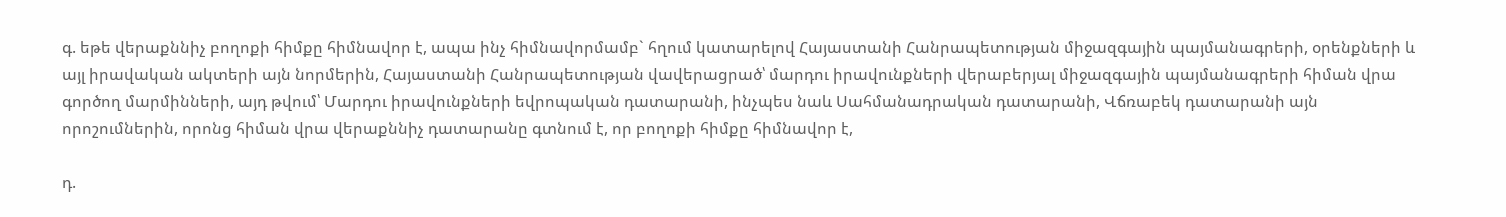գ. եթե վերաքննիչ բողոքի հիմքը հիմնավոր է, ապա ինչ հիմնավորմամբ` հղում կատարելով Հայաստանի Հանրապետության միջազգային պայմանագրերի, օրենքների և այլ իրավական ակտերի այն նորմերին, Հայաստանի Հանրապետության վավերացրած՝ մարդու իրավունքների վերաբերյալ միջազգային պայմանագրերի հիման վրա գործող մարմինների, այդ թվում՝ Մարդու իրավունքների եվրոպական դատարանի, ինչպես նաև Սահմանադրական դատարանի, Վճռաբեկ դատարանի այն որոշումներին, որոնց հիման վրա վերաքննիչ դատարանը գտնում է, որ բողոքի հիմքը հիմնավոր է,

դ.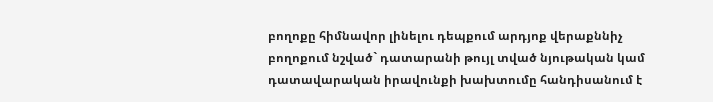բողոքը հիմնավոր լինելու դեպքում արդյոք վերաքննիչ բողոքում նշված` դատարանի թույլ տված նյութական կամ դատավարական իրավունքի խախտումը հանդիսանում է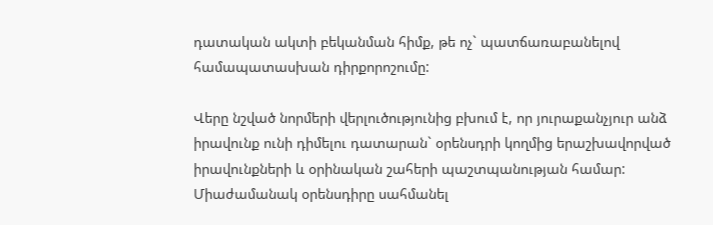դատական ակտի բեկանման հիմք, թե ոչ` պատճառաբանելով համապատասխան դիրքորոշումը:

Վերը նշված նորմերի վերլուծությունից բխում է, որ յուրաքանչյուր անձ իրավունք ունի դիմելու դատարան` օրենսդրի կողմից երաշխավորված իրավունքների և օրինական շահերի պաշտպանության համար: Միաժամանակ օրենսդիրը սահմանել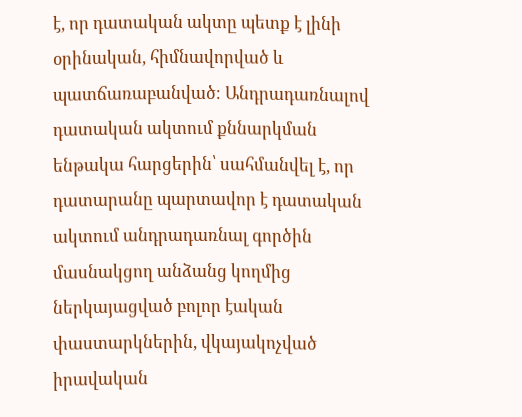է, որ դատական ակտը պետք է լինի օրինական, հիմնավորված և պատճառաբանված։ Անդրադառնալով դատական ակտում քննարկման ենթակա հարցերին՝ սահմանվել է, որ դատարանը պարտավոր է դատական ակտում անդրադառնալ գործին մասնակցող անձանց կողմից ներկայացված բոլոր էական փաստարկներին, վկայակոչված իրավական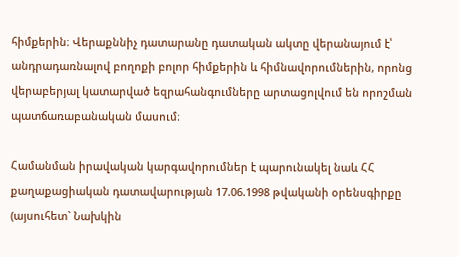հիմքերին։ Վերաքննիչ դատարանը դատական ակտը վերանայում է՝ անդրադառնալով բողոքի բոլոր հիմքերին և հիմնավորումներին, որոնց վերաբերյալ կատարված եզրահանգումները արտացոլվում են որոշման պատճառաբանական մասում։

Համանման իրավական կարգավորումներ է պարունակել նաև ՀՀ քաղաքացիական դատավարության 17.06.1998 թվականի օրենսգիրքը (այսուհետ` Նախկին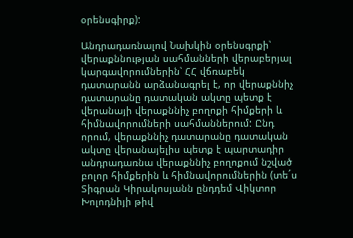օրենսգիրք):

Անդրադառնալով Նախկին օրենսգրքի՝ վերաքննության սահմանների վերաբերյալ կարգավորումներին՝ ՀՀ վճռաբեկ դատարանն արձանագրել է, որ վերաքննիչ դատարանը դատական ակտը պետք է վերանայի վերաքննիչ բողոքի հիմքերի և հիմնավորումների սահմաններում: Ընդ որում, վերաքննիչ դատարանը դատական ակտը վերանայելիս պետք է պարտադիր անդրադառնա վերաքննիչ բողոքում նշված բոլոր հիմքերին և հիմնավորումներին (տե´ս Տիգրան Կիրակոսյանն ընդդեմ Վիկտոր Խոլոդնիյի թիվ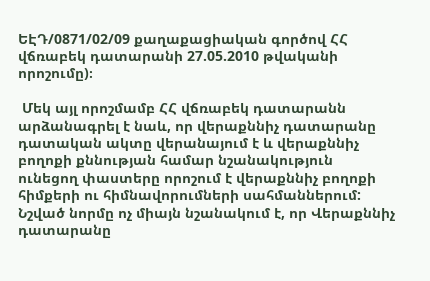ԵԷԴ/0871/02/09 քաղաքացիական գործով ՀՀ վճռաբեկ դատարանի 27.05.2010 թվականի որոշումը)։

 Մեկ այլ որոշմամբ ՀՀ վճռաբեկ դատարանն արձանագրել է նաև, որ վերաքննիչ դատարանը դատական ակտը վերանայում է և վերաքննիչ բողոքի քննության համար նշանակություն ունեցող փաստերը որոշում է վերաքննիչ բողոքի հիմքերի ու հիմնավորումների սահմաններում: Նշված նորմը ոչ միայն նշանակում է, որ Վերաքննիչ դատարանը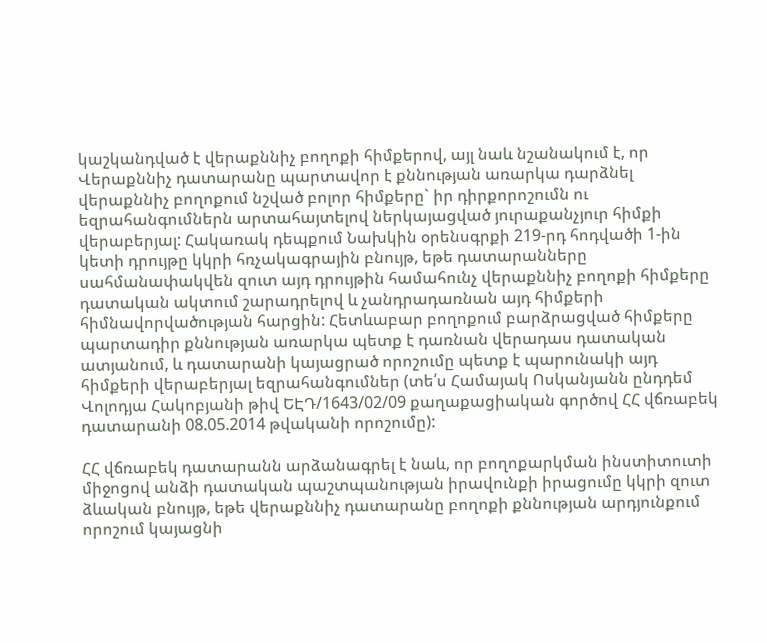կաշկանդված է վերաքննիչ բողոքի հիմքերով, այլ նաև նշանակում է, որ Վերաքննիչ դատարանը պարտավոր է քննության առարկա դարձնել վերաքննիչ բողոքում նշված բոլոր հիմքերը` իր դիրքորոշումն ու եզրահանգումներն արտահայտելով ներկայացված յուրաքանչյուր հիմքի վերաբերյալ: Հակառակ դեպքում Նախկին օրենսգրքի 219-րդ հոդվածի 1-ին կետի դրույթը կկրի հռչակագրային բնույթ, եթե դատարանները սահմանափակվեն զուտ այդ դրույթին համահունչ վերաքննիչ բողոքի հիմքերը դատական ակտում շարադրելով և չանդրադառնան այդ հիմքերի հիմնավորվածության հարցին: Հետևաբար բողոքում բարձրացված հիմքերը պարտադիր քննության առարկա պետք է դառնան վերադաս դատական ատյանում, և դատարանի կայացրած որոշումը պետք է պարունակի այդ հիմքերի վերաբերյալ եզրահանգումներ (տե՛ս Համայակ Ոսկանյանն ընդդեմ Վոլոդյա Հակոբյանի թիվ ԵԷԴ/1643/02/09 քաղաքացիական գործով ՀՀ վճռաբեկ դատարանի 08.05.2014 թվականի որոշումը):

ՀՀ վճռաբեկ դատարանն արձանագրել է նաև, որ բողոքարկման ինստիտուտի միջոցով անձի դատական պաշտպանության իրավունքի իրացումը կկրի զուտ ձևական բնույթ, եթե վերաքննիչ դատարանը բողոքի քննության արդյունքում որոշում կայացնի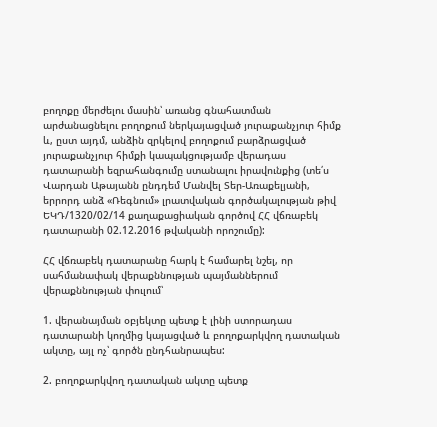բողոքը մերժելու մասին՝ առանց գնահատման արժանացնելու բողոքում ներկայացված յուրաքանչյուր հիմք և, ըստ այդմ, անձին զրկելով բողոքում բարձրացված յուրաքանչյուր հիմքի կապակցությամբ վերադաս դատարանի եզրահանգումը ստանալու իրավունքից (տե՛ս Վարդան Աթայանն ընդդեմ Մանվել Տեր-Առաքելյանի, երրորդ անձ «Ռեգնում» լրատվական գործակալության թիվ ԵԿԴ/1320/02/14 քաղաքացիական գործով ՀՀ վճռաբեկ դատարանի 02.12.2016 թվականի որոշումը):

ՀՀ վճռաբեկ դատարանը հարկ է համարել նշել, որ սահմանափակ վերաքննության պայմաններում վերաքննության փուլում՝

1. վերանայման օբյեկտը պետք է լինի ստորադաս դատարանի կողմից կայացված և բողոքարկվող դատական ակտը, այլ ոչ՝ գործն ընդհանրապես:

2. բողոքարկվող դատական ակտը պետք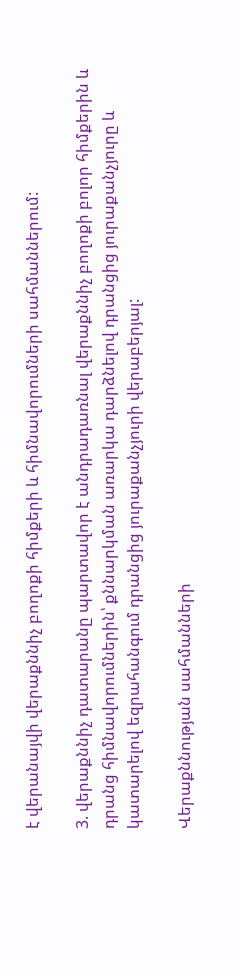է վերանայվի վերաքննիչ բողոքի հիմքերի և հիմնավորումների սահմաններում:

3. վերաքննիչ դատարանը պարտավոր է անդրադառնալ վերաքննիչ բողոքի բոլոր հիմքերին և դրանց հիմնավորումներին՝ քննարկման առարկա դարձնելով դրանցից յուրաքանչյուրը և կատարելով եզրահանգում դրանցից յուրաքանչյուրի վերաբերյալ:

Վերաքննության սահմանների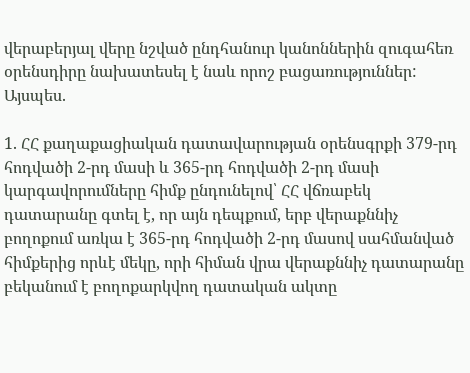վերաբերյալ վերը նշված ընդհանուր կանոններին զուգահեռ օրենսդիրը նախատեսել է նաև որոշ բացառություններ: Այսպես.

1. ՀՀ քաղաքացիական դատավարության օրենսգրքի 379-րդ հոդվածի 2-րդ մասի և 365-րդ հոդվածի 2-րդ մասի կարգավորումները հիմք ընդունելով՝ ՀՀ վճռաբեկ դատարանը գտել է, որ այն դեպքում, երբ վերաքննիչ բողոքում առկա է 365-րդ հոդվածի 2-րդ մասով սահմանված հիմքերից որևէ մեկը, որի հիման վրա վերաքննիչ դատարանը բեկանում է բողոքարկվող դատական ակտը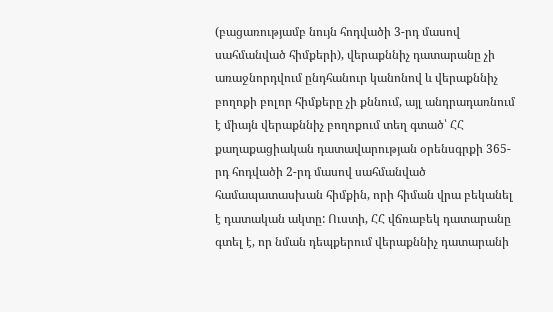(բացառությամբ նույն հոդվածի 3-րդ մասով սահմանված հիմքերի), վերաքննիչ դատարանը չի առաջնորդվում ընդհանուր կանոնով և վերաքննիչ բողոքի բոլոր հիմքերը չի քննում, այլ անդրադառնում է միայն վերաքննիչ բողոքում տեղ գտած՝ ՀՀ քաղաքացիական դատավարության օրենսգրքի 365-րդ հոդվածի 2-րդ մասով սահմանված համապատասխան հիմքին, որի հիման վրա բեկանել է դատական ակտը: Ուստի, ՀՀ վճռաբեկ դատարանը գտել է, որ նման դեպքերում վերաքննիչ դատարանի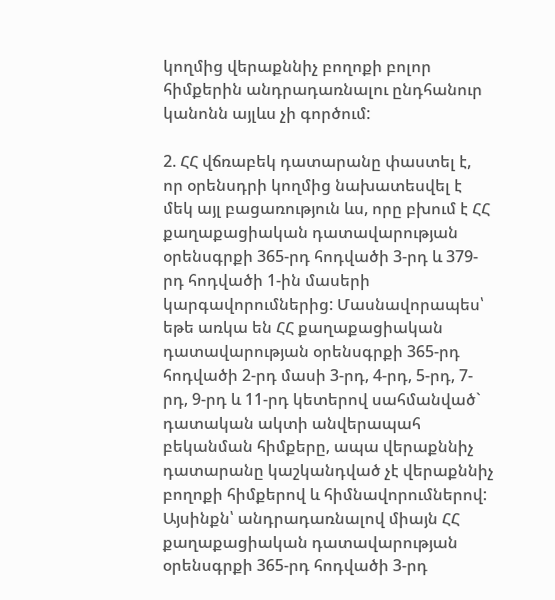կողմից վերաքննիչ բողոքի բոլոր հիմքերին անդրադառնալու ընդհանուր կանոնն այլևս չի գործում:

2. ՀՀ վճռաբեկ դատարանը փաստել է, որ օրենսդրի կողմից նախատեսվել է մեկ այլ բացառություն ևս, որը բխում է ՀՀ քաղաքացիական դատավարության օրենսգրքի 365-րդ հոդվածի 3-րդ և 379-րդ հոդվածի 1-ին մասերի կարգավորումներից: Մասնավորապես՝ եթե առկա են ՀՀ քաղաքացիական դատավարության օրենսգրքի 365-րդ հոդվածի 2-րդ մասի 3-րդ, 4-րդ, 5-րդ, 7-րդ, 9-րդ և 11-րդ կետերով սահմանված` դատական ակտի անվերապահ բեկանման հիմքերը, ապա վերաքննիչ դատարանը կաշկանդված չէ վերաքննիչ բողոքի հիմքերով և հիմնավորումներով: Այսինքն՝ անդրադառնալով միայն ՀՀ քաղաքացիական դատավարության օրենսգրքի 365-րդ հոդվածի 3-րդ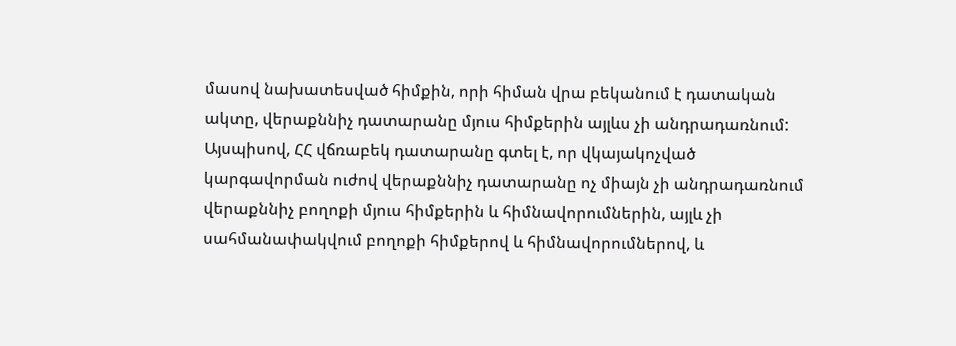մասով նախատեսված հիմքին, որի հիման վրա բեկանում է դատական ակտը, վերաքննիչ դատարանը մյուս հիմքերին այլևս չի անդրադառնում: Այսպիսով, ՀՀ վճռաբեկ դատարանը գտել է, որ վկայակոչված կարգավորման ուժով վերաքննիչ դատարանը ոչ միայն չի անդրադառնում վերաքննիչ բողոքի մյուս հիմքերին և հիմնավորումներին, այլև չի սահմանափակվում բողոքի հիմքերով և հիմնավորումներով, և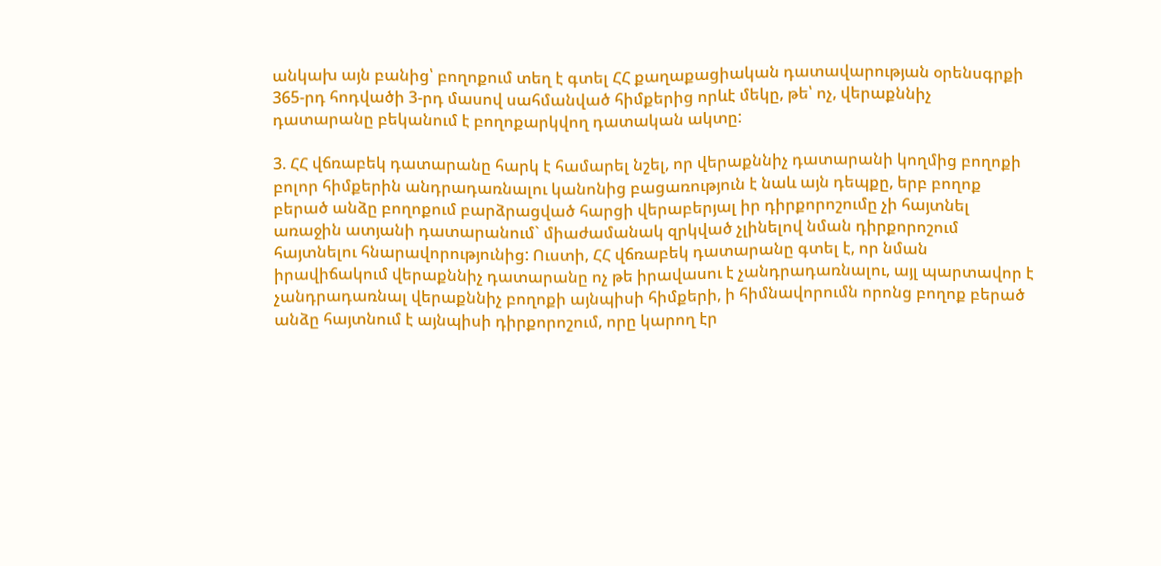անկախ այն բանից՝ բողոքում տեղ է գտել ՀՀ քաղաքացիական դատավարության օրենսգրքի 365-րդ հոդվածի 3-րդ մասով սահմանված հիմքերից որևէ մեկը, թե՝ ոչ, վերաքննիչ դատարանը բեկանում է բողոքարկվող դատական ակտը:

3. ՀՀ վճռաբեկ դատարանը հարկ է համարել նշել, որ վերաքննիչ դատարանի կողմից բողոքի բոլոր հիմքերին անդրադառնալու կանոնից բացառություն է նաև այն դեպքը, երբ բողոք բերած անձը բողոքում բարձրացված հարցի վերաբերյալ իր դիրքորոշումը չի հայտնել առաջին ատյանի դատարանում` միաժամանակ զրկված չլինելով նման դիրքորոշում հայտնելու հնարավորությունից: Ուստի, ՀՀ վճռաբեկ դատարանը գտել է, որ նման իրավիճակում վերաքննիչ դատարանը ոչ թե իրավասու է չանդրադառնալու, այլ պարտավոր է չանդրադառնալ վերաքննիչ բողոքի այնպիսի հիմքերի, ի հիմնավորումն որոնց բողոք բերած անձը հայտնում է այնպիսի դիրքորոշում, որը կարող էր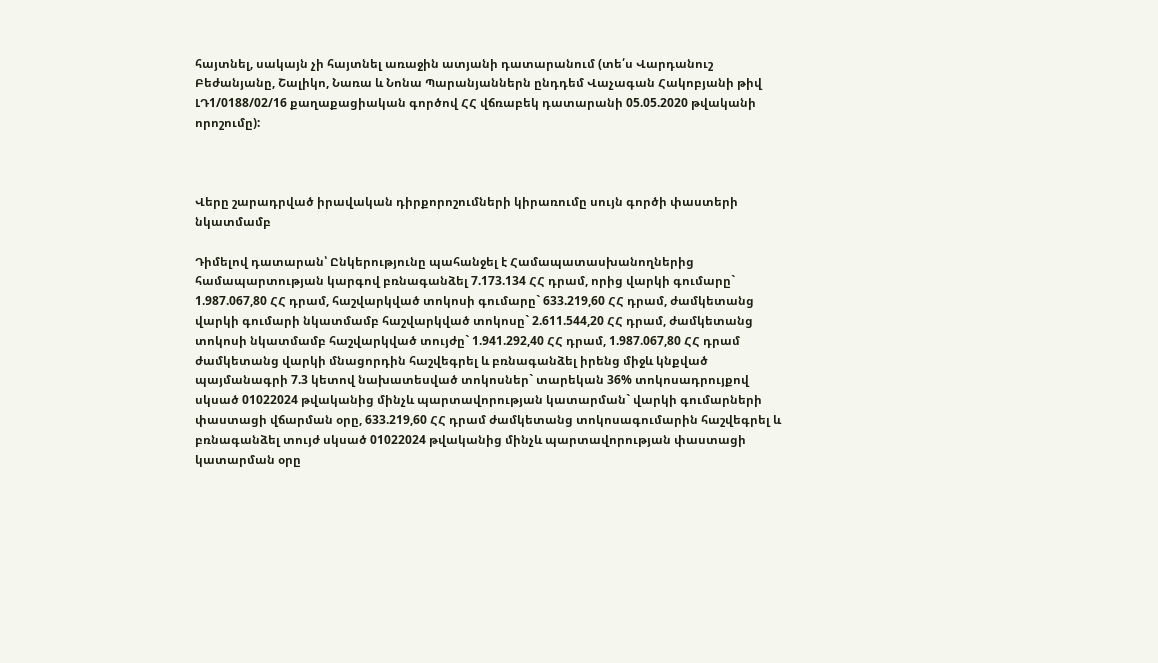հայտնել, սակայն չի հայտնել առաջին ատյանի դատարանում (տե՛ս Վարդանուշ Բեժանյանը, Շալիկո, Նառա և Նոնա Պարանյաններն ընդդեմ Վաչագան Հակոբյանի թիվ ԼԴ1/0188/02/16 քաղաքացիական գործով ՀՀ վճռաբեկ դատարանի 05.05.2020 թվականի որոշումը):



Վերը շարադրված իրավական դիրքորոշումների կիրառումը սույն գործի փաստերի նկատմամբ

Դիմելով դատարան՝ Ընկերությունը պահանջել է Համապատասխանողներից համապարտության կարգով բռնագանձել 7.173.134 ՀՀ դրամ, որից վարկի գումարը` 1.987.067,80 ՀՀ դրամ, հաշվարկված տոկոսի գումարը` 633.219,60 ՀՀ դրամ, ժամկետանց վարկի գումարի նկատմամբ հաշվարկված տոկոսը` 2.611.544,20 ՀՀ դրամ, ժամկետանց տոկոսի նկատմամբ հաշվարկված տույժը` 1.941.292,40 ՀՀ դրամ, 1.987.067,80 ՀՀ դրամ ժամկետանց վարկի մնացորդին հաշվեգրել և բռնագանձել իրենց միջև կնքված պայմանագրի 7.3 կետով նախատեսված տոկոսներ` տարեկան 36% տոկոսադրույքով սկսած 01022024 թվականից մինչև պարտավորության կատարման` վարկի գումարների փաստացի վճարման օրը, 633.219,60 ՀՀ դրամ ժամկետանց տոկոսագումարին հաշվեգրել և բռնագանձել տույժ սկսած 01022024 թվականից մինչև պարտավորության փաստացի կատարման օրը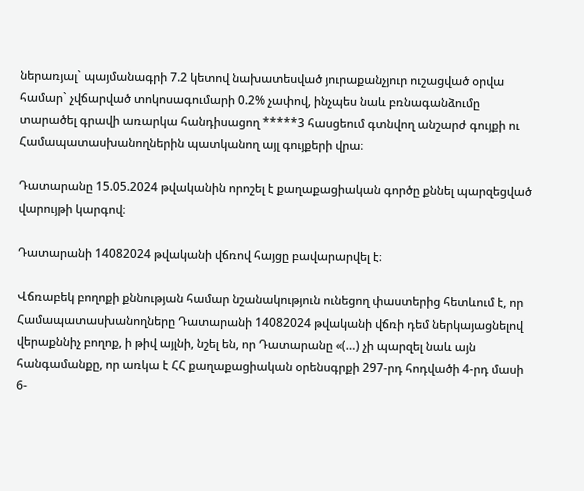ներառյալ` պայմանագրի 7.2 կետով նախատեսված յուրաքանչյուր ուշացված օրվա համար` չվճարված տոկոսագումարի 0.2% չափով, ինչպես նաև բռնագանձումը տարածել գրավի առարկա հանդիսացող *****3 հասցեում գտնվող անշարժ գույքի ու Համապատասխանողներին պատկանող այլ գույքերի վրա։

Դատարանը 15.05.2024 թվականին որոշել է քաղաքացիական գործը քննել պարզեցված վարույթի կարգով։

Դատարանի 14082024 թվականի վճռով հայցը բավարարվել է։

Վճռաբեկ բողոքի քննության համար նշանակություն ունեցող փաստերից հետևում է, որ Համապատասխանողները Դատարանի 14082024 թվականի վճռի դեմ ներկայացնելով վերաքննիչ բողոք, ի թիվ այլնի, նշել են, որ Դատարանը «(…) չի պարզել նաև այն հանգամանքը, որ առկա է ՀՀ քաղաքացիական օրենսգրքի 297-րդ հոդվածի 4-րդ մասի 6-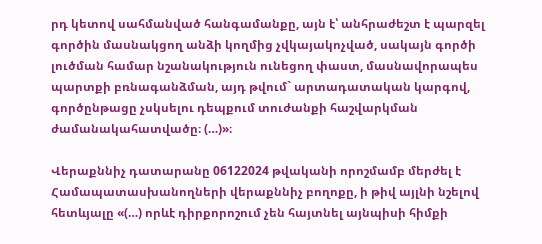րդ կետով սահմանված հանգամանքը, այն է՝ անհրաժեշտ է պարզել գործին մասնակցող անձի կողմից չվկայակոչված, սակայն գործի լուծման համար նշանակություն ունեցող փաստ, մասնավորապես պարտքի բռնագանձման, այդ թվում` արտադատական կարգով, գործընթացը չսկսելու դեպքում տուժանքի հաշվարկման ժամանակահատվածը։ (…)»։

Վերաքննիչ դատարանը 06122024 թվականի որոշմամբ մերժել է Համապատասխանողների վերաքննիչ բողոքը, ի թիվ այլնի նշելով հետևյալը «(…) որևէ դիրքորոշում չեն հայտնել այնպիսի հիմքի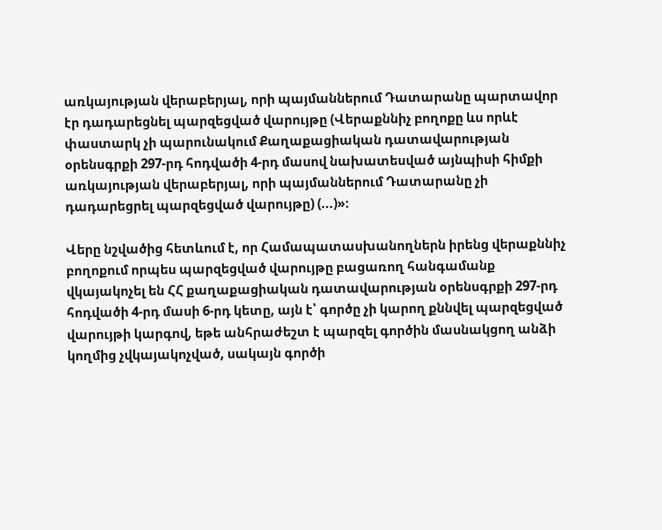առկայության վերաբերյալ, որի պայմաններում Դատարանը պարտավոր էր դադարեցնել պարզեցված վարույթը (Վերաքննիչ բողոքը ևս որևէ փաստարկ չի պարունակում Քաղաքացիական դատավարության օրենսգրքի 297-րդ հոդվածի 4-րդ մասով նախատեսված այնպիսի հիմքի առկայության վերաբերյալ, որի պայմաններում Դատարանը չի դադարեցրել պարզեցված վարույթը) (...)»։

Վերը նշվածից հետևում է, որ Համապատասխանողներն իրենց վերաքննիչ բողոքում որպես պարզեցված վարույթը բացառող հանգամանք վկայակոչել են ՀՀ քաղաքացիական դատավարության օրենսգրքի 297-րդ հոդվածի 4-րդ մասի 6-րդ կետը, այն է՝ գործը չի կարող քննվել պարզեցված վարույթի կարգով, եթե անհրաժեշտ է պարզել գործին մասնակցող անձի կողմից չվկայակոչված, սակայն գործի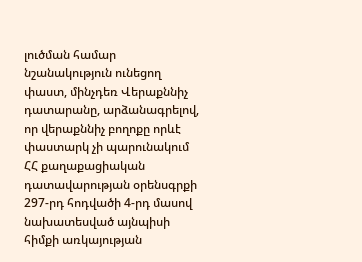լուծման համար նշանակություն ունեցող փաստ, մինչդեռ Վերաքննիչ դատարանը, արձանագրելով, որ վերաքննիչ բողոքը որևէ փաստարկ չի պարունակում ՀՀ քաղաքացիական դատավարության օրենսգրքի 297-րդ հոդվածի 4-րդ մասով նախատեսված այնպիսի հիմքի առկայության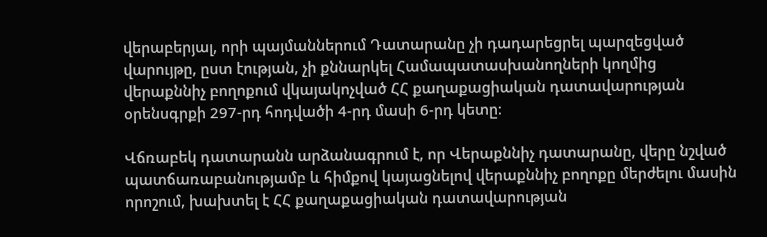վերաբերյալ, որի պայմաններում Դատարանը չի դադարեցրել պարզեցված վարույթը, ըստ էության, չի քննարկել Համապատասխանողների կողմից վերաքննիչ բողոքում վկայակոչված ՀՀ քաղաքացիական դատավարության օրենսգրքի 297-րդ հոդվածի 4-րդ մասի 6-րդ կետը։

Վճռաբեկ դատարանն արձանագրում է, որ Վերաքննիչ դատարանը, վերը նշված պատճառաբանությամբ և հիմքով կայացնելով վերաքննիչ բողոքը մերժելու մասին որոշում, խախտել է ՀՀ քաղաքացիական դատավարության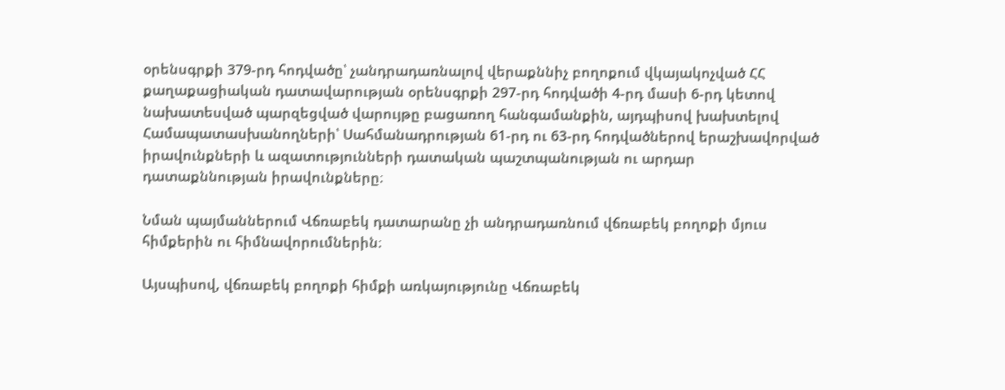օրենսգրքի 379-րդ հոդվածը՝ չանդրադառնալով վերաքննիչ բողոքում վկայակոչված ՀՀ քաղաքացիական դատավարության օրենսգրքի 297-րդ հոդվածի 4-րդ մասի 6-րդ կետով նախատեսված պարզեցված վարույթը բացառող հանգամանքին, այդպիսով խախտելով Համապատասխանողների՝ Սահմանադրության 61-րդ ու 63-րդ հոդվածներով երաշխավորված իրավունքների և ազատությունների դատական պաշտպանության ու արդար դատաքննության իրավունքները։

Նման պայմաններում Վճռաբեկ դատարանը չի անդրադառնում վճռաբեկ բողոքի մյուս հիմքերին ու հիմնավորումներին։

Այսպիսով, վճռաբեկ բողոքի հիմքի առկայությունը Վճռաբեկ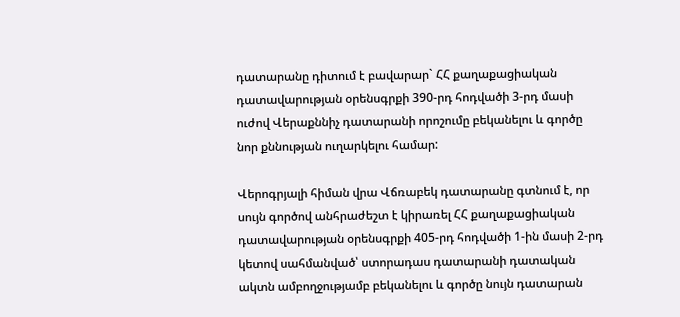դատարանը դիտում է բավարար` ՀՀ քաղաքացիական դատավարության օրենսգրքի 390-րդ հոդվածի 3-րդ մասի ուժով Վերաքննիչ դատարանի որոշումը բեկանելու և գործը նոր քննության ուղարկելու համար:

Վերոգրյալի հիման վրա Վճռաբեկ դատարանը գտնում է, որ սույն գործով անհրաժեշտ է կիրառել ՀՀ քաղաքացիական դատավարության օրենսգրքի 405-րդ հոդվածի 1-ին մասի 2-րդ կետով սահմանված՝ ստորադաս դատարանի դատական ակտն ամբողջությամբ բեկանելու և գործը նույն դատարան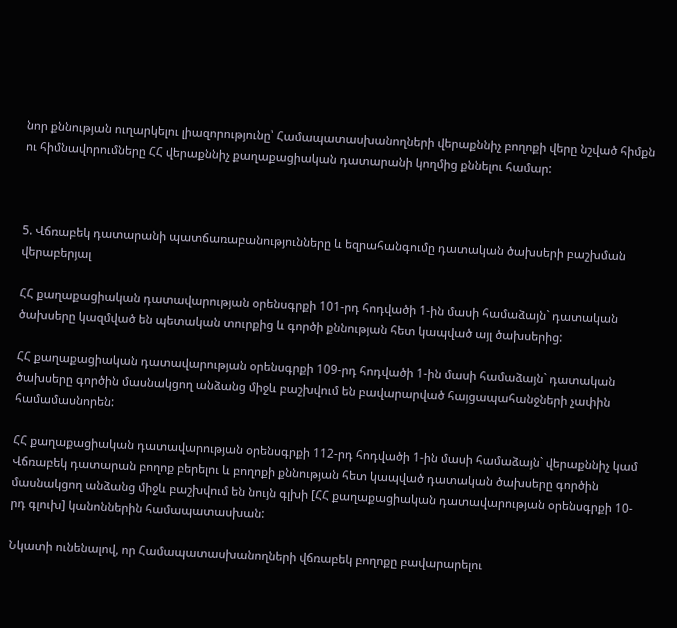նոր քննության ուղարկելու լիազորությունը՝ Համապատասխանողների վերաքննիչ բողոքի վերը նշված հիմքն ու հիմնավորումները ՀՀ վերաքննիչ քաղաքացիական դատարանի կողմից քննելու համար:



5. Վճռաբեկ դատարանի պատճառաբանությունները և եզրահանգումը դատական ծախսերի բաշխման վերաբերյալ

ՀՀ քաղաքացիական դատավարության օրենսգրքի 101-րդ հոդվածի 1-ին մասի համաձայն` դատական ծախսերը կազմված են պետական տուրքից և գործի քննության հետ կապված այլ ծախսերից:

ՀՀ քաղաքացիական դատավարության օրենսգրքի 109-րդ հոդվածի 1-ին մասի համաձայն` դատական ծախսերը գործին մասնակցող անձանց միջև բաշխվում են բավարարված հայցապահանջների չափին համամասնորեն:

ՀՀ քաղաքացիական դատավարության օրենսգրքի 112-րդ հոդվածի 1-ին մասի համաձայն` վերաքննիչ կամ Վճռաբեկ դատարան բողոք բերելու և բողոքի քննության հետ կապված դատական ծախսերը գործին մասնակցող անձանց միջև բաշխվում են նույն գլխի [ՀՀ քաղաքացիական դատավարության օրենսգրքի 10-րդ գլուխ] կանոններին համապատասխան:

Նկատի ունենալով, որ Համապատասխանողների վճռաբեկ բողոքը բավարարելու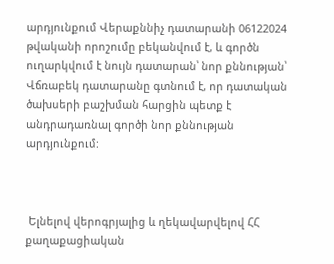արդյունքում Վերաքննիչ դատարանի 06122024 թվականի որոշումը բեկանվում է, և գործն ուղարկվում է նույն դատարան՝ նոր քննության՝ Վճռաբեկ դատարանը գտնում է, որ դատական ծախսերի բաշխման հարցին պետք է անդրադառնալ գործի նոր քննության արդյունքում:



 Ելնելով վերոգրյալից և ղեկավարվելով ՀՀ քաղաքացիական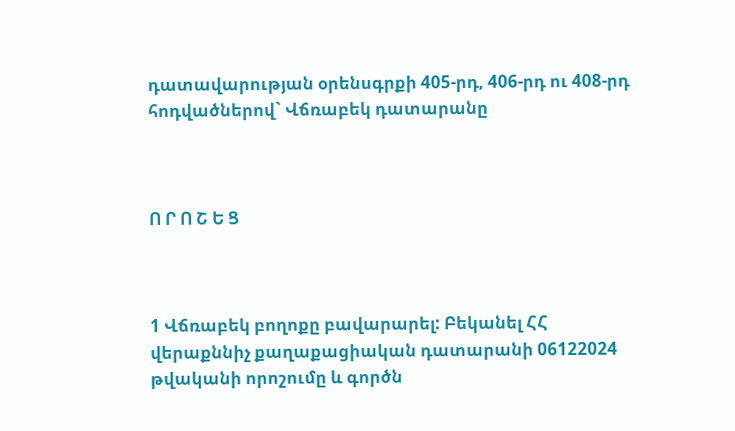դատավարության օրենսգրքի 405-րդ, 406-րդ ու 408-րդ հոդվածներով` Վճռաբեկ դատարանը



Ո Ր Ո Շ Ե Ց



1 Վճռաբեկ բողոքը բավարարել: Բեկանել ՀՀ վերաքննիչ քաղաքացիական դատարանի 06122024 թվականի որոշումը և գործն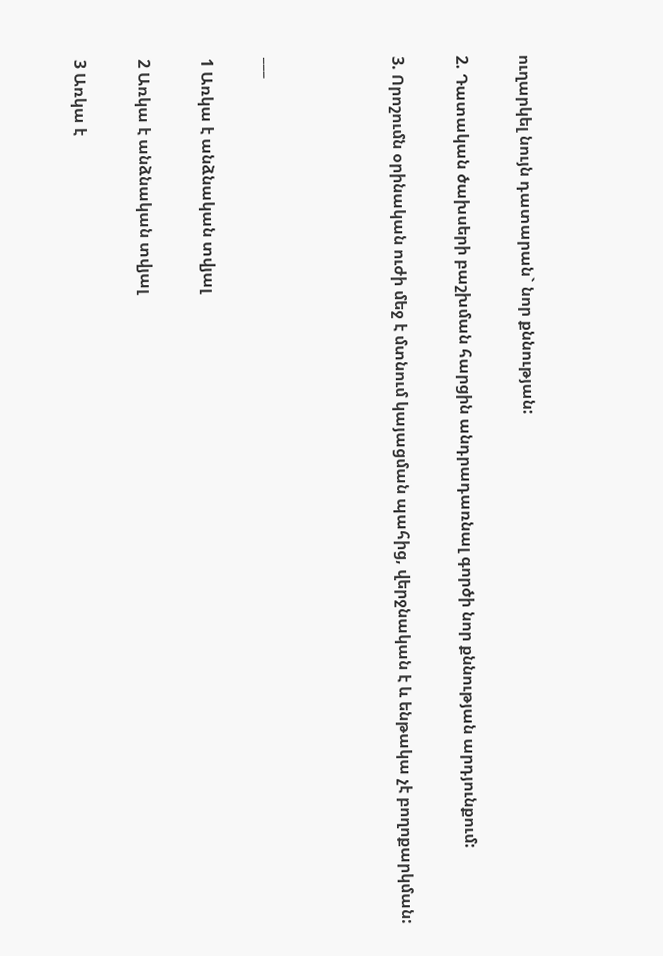ուղարկել նույն դատարան` նոր քննության:

2. Դատական ծախսերի բաշխման հարցին անդրադառնալ գործի նոր քննության արդյունքում:

3. Որոշումն օրինական ուժի մեջ է մտնում կայացման պահից, վերջնական է և ենթակա չէ բողոքարկման:



___

1 Առկա է անձնական տվյալ

2 Առկա է անձնական տվյալ

3 Առկա է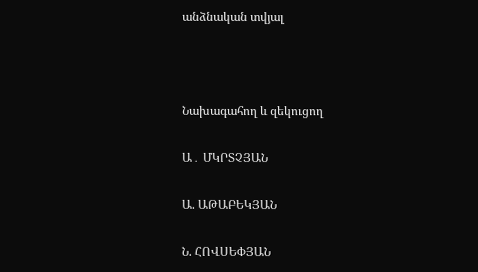անձնական տվյալ



Նախագահող և զեկուցող

Ա․ ՄԿՐՏՉՅԱՆ

Ա. ԱԹԱԲԵԿՅԱՆ

Ն. ՀՈՎՍԵՓՅԱՆ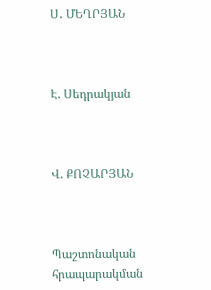Ս․ ՄԵՂՐՅԱՆ



Է. Սեդրակյան



Վ. ՔՈՉԱՐՅԱՆ



Պաշտոնական հրապարակման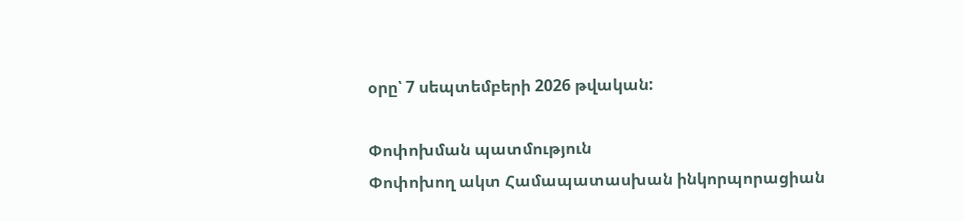օրը՝ 7 սեպտեմբերի 2026 թվական:

Փոփոխման պատմություն
Փոփոխող ակտ Համապատասխան ինկորպորացիան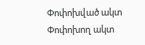Փոփոխված ակտ
Փոփոխող ակտ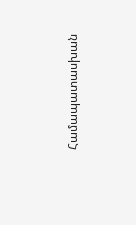Համապատասխան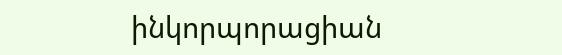ինկորպորացիան